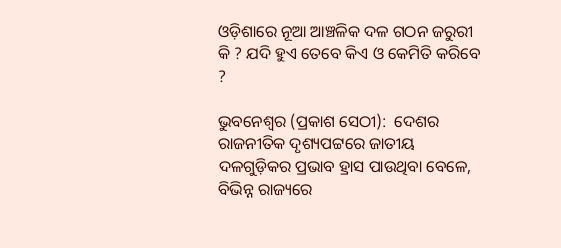ଓଡ଼ିଶାରେ ନୂଆ ଆଞ୍ଚଳିକ ଦଳ ଗଠନ ଜରୁରୀ କି ? ଯଦି ହୁଏ ତେବେ କିଏ ଓ କେମିତି କରିବେ ?

ଭୁବନେଶ୍ୱର (ପ୍ରକାଶ ସେଠୀ):  ଦେଶର ରାଜନୀତିକ ଦୃଶ୍ୟପଟ୍ଟରେ ଜାତୀୟ ଦଳଗୁଡ଼ିକର ପ୍ରଭାବ ହ୍ରାସ ପାଉଥିବା ବେଳେ, ବିଭିନ୍ନ ରାଜ୍ୟରେ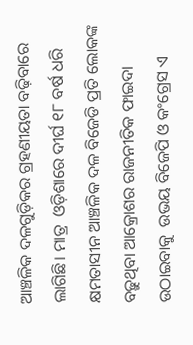ଆଞ୍ଚଳିକ ଦଳଗୁଡ଼ିକର ଗ୍ରହଣୀୟତା ବଢ଼ିବାରେ ଲାଗିଛି। ମାତ୍ର  ଓଡ଼ିଶାରେ ଦୀର୍ଘ ୧୮ ବର୍ଷ ଧରି କ୍ଷମତାସୀନ ଆଞ୍ଚଳିକ ଦଳ ବିଜେଡି ପ୍ରତି ଲୋକଙ୍କ ବଢ଼ୁଥିବା ଆକ୍ରୋଶର ରାଜନୀତିକ ଫାଇଦା ଉଠାଇବାକୁ  ଉଭୟ ବିଜେପି ଓ କଂଗ୍ରେସ ଏ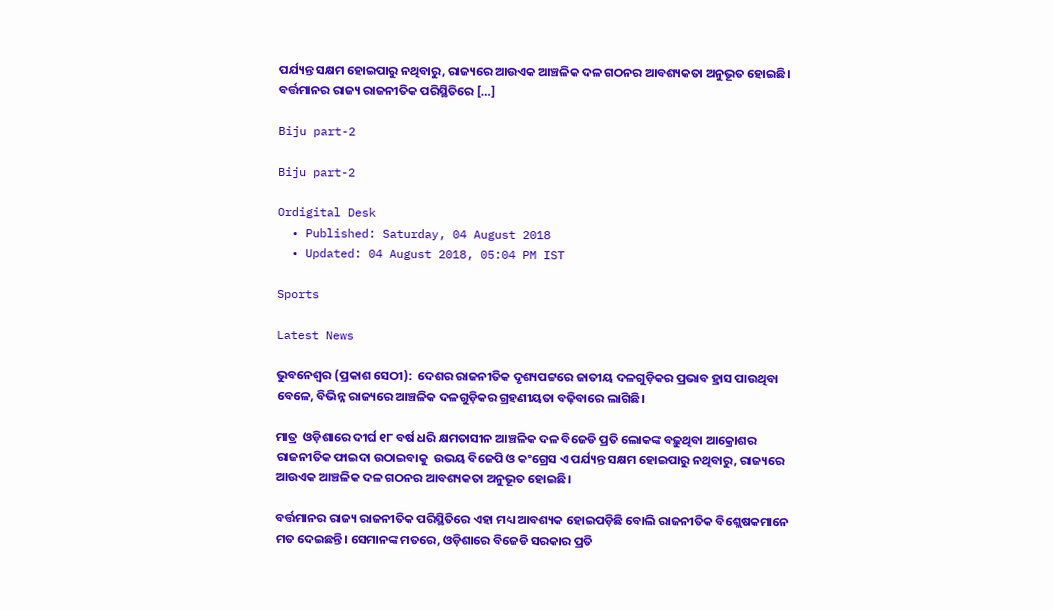ପର୍ଯ୍ୟନ୍ତ ସକ୍ଷମ ହୋଇପାରୁ ନଥିବାରୁ, ରାଜ୍ୟରେ ଆଉଏକ ଆଞ୍ଚଳିକ ଦଳ ଗଠନର ଆବଶ୍ୟକତା ଅନୁଭୂତ ହୋଇଛି। ବର୍ତ୍ତମାନର ରାଜ୍ୟ ରାଜନୀତିକ ପରିସ୍ଥିତିରେ […]

Biju part-2

Biju part-2

Ordigital Desk
  • Published: Saturday, 04 August 2018
  • Updated: 04 August 2018, 05:04 PM IST

Sports

Latest News

ଭୁବନେଶ୍ୱର (ପ୍ରକାଶ ସେଠୀ):  ଦେଶର ରାଜନୀତିକ ଦୃଶ୍ୟପଟ୍ଟରେ ଜାତୀୟ ଦଳଗୁଡ଼ିକର ପ୍ରଭାବ ହ୍ରାସ ପାଉଥିବା ବେଳେ, ବିଭିନ୍ନ ରାଜ୍ୟରେ ଆଞ୍ଚଳିକ ଦଳଗୁଡ଼ିକର ଗ୍ରହଣୀୟତା ବଢ଼ିବାରେ ଲାଗିଛି।

ମାତ୍ର  ଓଡ଼ିଶାରେ ଦୀର୍ଘ ୧୮ ବର୍ଷ ଧରି କ୍ଷମତାସୀନ ଆଞ୍ଚଳିକ ଦଳ ବିଜେଡି ପ୍ରତି ଲୋକଙ୍କ ବଢ଼ୁଥିବା ଆକ୍ରୋଶର ରାଜନୀତିକ ଫାଇଦା ଉଠାଇବାକୁ  ଉଭୟ ବିଜେପି ଓ କଂଗ୍ରେସ ଏ ପର୍ଯ୍ୟନ୍ତ ସକ୍ଷମ ହୋଇପାରୁ ନଥିବାରୁ, ରାଜ୍ୟରେ ଆଉଏକ ଆଞ୍ଚଳିକ ଦଳ ଗଠନର ଆବଶ୍ୟକତା ଅନୁଭୂତ ହୋଇଛି।

ବର୍ତ୍ତମାନର ରାଜ୍ୟ ରାଜନୀତିକ ପରିସ୍ଥିତିରେ ଏହା ମଧ୍ୟ ଆବଶ୍ୟକ ହୋଇପଡ଼ିଛି ବୋଲି ରାଜନୀତିକ ବିଶ୍ଲେଷକମାନେ ମତ ଦେଇଛନ୍ତି। ସେମାନଙ୍କ ମତରେ, ଓଡ଼ିଶାରେ ବିଜେଡି ସରକାର ପ୍ରତି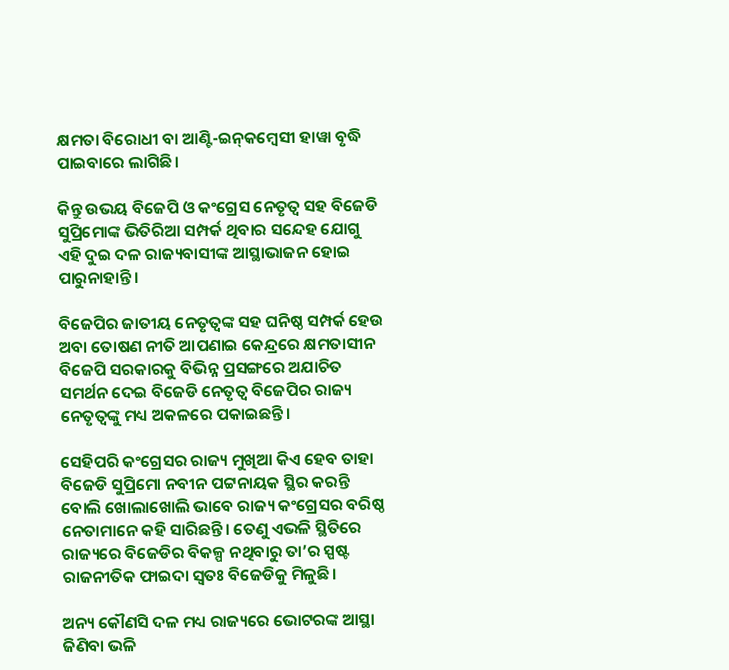କ୍ଷମତା ବିରୋଧୀ ବା ଆଣ୍ଟି-ଇନ୍‌କମ୍ବେସୀ ହାୱା ବୃଦ୍ଧି ପାଇବାରେ ଲାଗିଛି।

କିନ୍ତୁ ଉଭୟ ବିଜେପି ଓ କଂଗ୍ରେସ ନେତୃତ୍ୱ ସହ ବିଜେଡି ସୁପ୍ରିମୋଙ୍କ ଭିତିରିଆ ସମ୍ପର୍କ ଥିବାର ସନ୍ଦେହ ଯୋଗୁ ଏହି ଦୁଇ ଦଳ ରାଜ୍ୟବାସୀଙ୍କ ଆସ୍ଥାଭାଜନ ହୋଇ ପାରୁନାହାନ୍ତି।

ବିଜେପିର ଜାତୀୟ ନେତୃତ୍ୱଙ୍କ ସହ ଘନିଷ୍ଠ ସମ୍ପର୍କ ହେଉ ଅବା ତୋଷଣ ନୀତି ଆପଣାଇ କେନ୍ଦ୍ରରେ କ୍ଷମତାସୀନ ବିଜେପି ସରକାରକୁ ବିଭିନ୍ନ ପ୍ରସଙ୍ଗରେ ଅଯାଚିତ ସମର୍ଥନ ଦେଇ ବିଜେଡି ନେତୃତ୍ୱ ବିଜେପିର ରାଜ୍ୟ ନେତୃତ୍ୱଙ୍କୁ ମଧ୍ୟ ଅକଳରେ ପକାଇଛନ୍ତି।

ସେହିପରି କଂଗ୍ରେସର ରାଜ୍ୟ ମୁଖିଆ କିଏ ହେବ ତାହା ବିଜେଡି ସୁପ୍ରିମୋ ନବୀନ ପଟ୍ଟନାୟକ ସ୍ଥିର କରନ୍ତି ବୋଲି ଖୋଲାଖୋଲି ଭାବେ ରାଜ୍ୟ କଂଗ୍ରେସର ବରିଷ୍ଠ ନେତାମାନେ କହି ସାରିଛନ୍ତି। ତେଣୁ ଏଭଳି ସ୍ଥିତିରେ ରାଜ୍ୟରେ ବିଜେଡିର ବିକଳ୍ପ ନଥିବାରୁ ତା’ର ସ୍ପଷ୍ଟ ରାଜନୀତିକ ଫାଇଦା ସ୍ୱତଃ ବିଜେଡିକୁ ମିଳୁଛି।

ଅନ୍ୟ କୌଣସି ଦଳ ମଧ୍ୟ ରାଜ୍ୟରେ ଭୋଟରଙ୍କ ଆସ୍ଥା ଜିଣିବା ଭଳି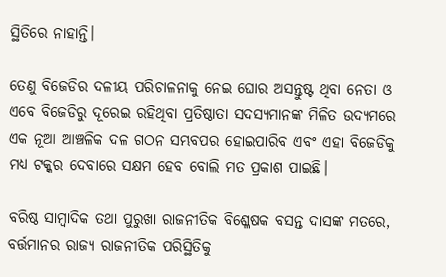ସ୍ଥିତିରେ ନାହାନ୍ତି।

ତେଣୁ ବିଜେଡିର ଦଳୀୟ ପରିଚାଳନାକୁ ନେଇ ଘୋର ଅସନ୍ତୁଷ୍ଟ ଥିବା ନେତା ଓ ଏବେ ବିଜେଡିରୁ ଦୂରେଇ ରହିଥିବା ପ୍ରତିଷ୍ଠାତା ସଦସ୍ୟମାନଙ୍କ ମିଳିତ ଉଦ୍ୟମରେ ଏକ ନୂଆ ଆଞ୍ଚଳିକ ଦଳ ଗଠନ ସମ୍ଭବପର ହୋଇପାରିବ ଏବଂ ଏହା ବିଜେଡିକୁ ମଧ୍ୟ ଟକ୍କର ଦେବାରେ ସକ୍ଷମ ହେବ ବୋଲି ମତ ପ୍ରକାଶ ପାଇଛି।

ବରିଷ୍ଠ ସାମ୍ବାଦିକ ତଥା ପୁରୁଖା ରାଜନୀତିକ ବିଶ୍ଳେଷକ ବସନ୍ତ ଦାସଙ୍କ ମତରେ, ବର୍ତ୍ତମାନର ରାଜ୍ୟ ରାଜନୀତିକ ପରିସ୍ଥିତିକୁ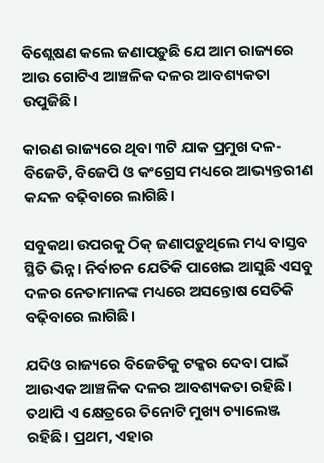ବିଶ୍ଲେଷଣ କଲେ ଜଣାପଡ଼ୁଛି ଯେ ଆମ ରାଜ୍ୟରେ ଆଉ ଗୋଟିଏ ଆଞ୍ଚଳିକ ଦଳର ଆବଶ୍ୟକତା ଉପୁଜିଛି।

କାରଣ ରାଜ୍ୟରେ ଥିବା ୩ଟି ଯାକ ପ୍ରମୁଖ ଦଳ- ବିଜେଡି, ବିଜେପି ଓ କଂଗ୍ରେସ ମଧ୍ୟରେ ଆଭ୍ୟନ୍ତରୀଣ କନ୍ଦଳ ବଢ଼ିବାରେ ଲାଗିଛି।

ସବୁକଥା ଉପରକୁ ଠିକ୍ ଜଣାପଡ଼ୁଥିଲେ ମଧ୍ୟ ବାସ୍ତବ ସ୍ଥିତି ଭିନ୍ନ। ନିର୍ବାଚନ ଯେତିକି ପାଖେଇ ଆସୁଛି ଏସବୁ ଦଳର ନେତାମାନଙ୍କ ମଧ୍ୟରେ ଅସନ୍ତୋଷ ସେତିକି ବଢ଼ିବାରେ ଲାଗିଛି।

ଯଦିଓ ରାଜ୍ୟରେ ବିଜେଡିକୁ ଟକ୍କର ଦେବା ପାଇଁ ଆଉଏକ ଆଞ୍ଚଳିକ ଦଳର ଆବଶ୍ୟକତା ରହିଛି। ତଥାପି ଏ କ୍ଷେତ୍ରରେ ତିନୋଟି ମୁଖ୍ୟ ଚ୍ୟାଲେଞ୍ଜ ରହିଛି। ପ୍ରଥମ, ଏହାର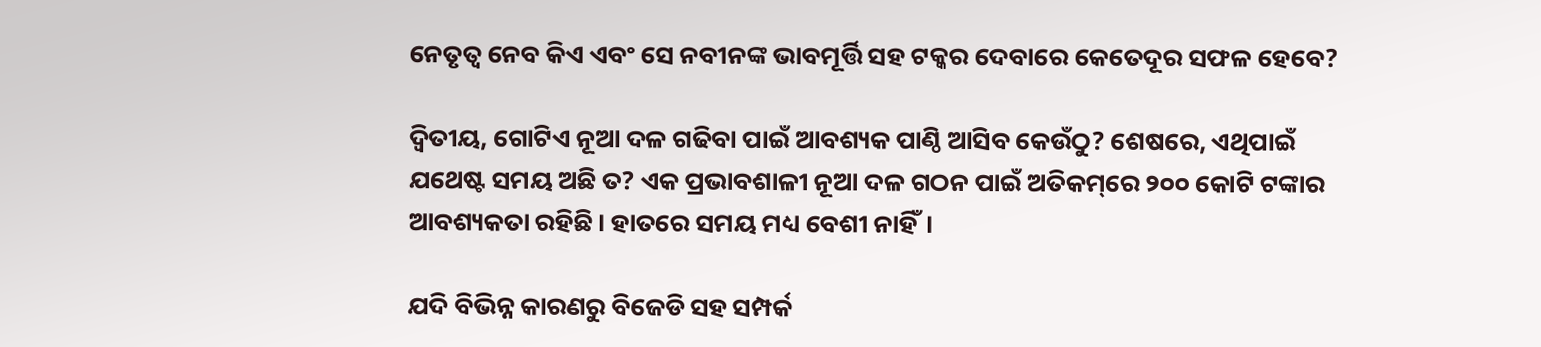ନେତୃତ୍ଵ ନେବ କିଏ ଏବଂ ସେ ନବୀନଙ୍କ ଭାବମୂର୍ତ୍ତି ସହ ଟକ୍କର ଦେବାରେ କେତେଦୂର ସଫଳ ହେବେ?

ଦ୍ଵିତୀୟ, ଗୋଟିଏ ନୂଆ ଦଳ ଗଢିବା ପାଇଁ ଆବଶ୍ୟକ ପାଣ୍ଠି ଆସିବ କେଉଁଠୁ? ଶେଷରେ, ଏଥିପାଇଁ ଯଥେଷ୍ଟ ସମୟ ଅଛି ତ? ଏକ ପ୍ରଭାବଶାଳୀ ନୂଆ ଦଳ ଗଠନ ପାଇଁ ଅତିକମ୍‌ରେ ୨୦୦ କୋଟି ଟଙ୍କାର ଆବଶ୍ୟକତା ରହିଛି। ହାତରେ ସମୟ ମଧ୍ୟ ବେଶୀ ନାହିଁ।

ଯଦି ବିଭିନ୍ନ କାରଣରୁ ବିଜେଡି ସହ ସମ୍ପର୍କ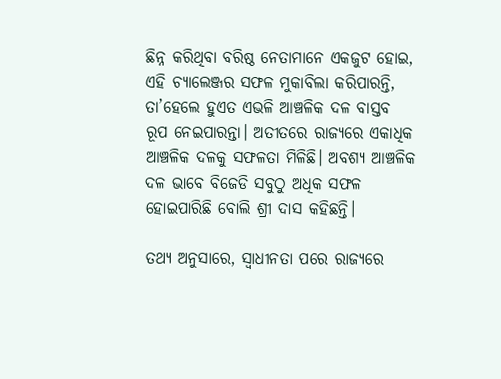ଛିନ୍ନ କରିଥିବା ବରିଷ୍ଠ ନେତାମାନେ ଏକଜୁଟ ହୋଇ, ଏହି ଚ୍ୟାଲେଞ୍ଜର ସଫଳ ମୁକାବିଲା କରିପାରନ୍ତି, ତା’ହେଲେ ହୁଏତ ଏଭଳି ଆଞ୍ଚଳିକ ଦଳ ବାସ୍ତବ ରୂପ ନେଇପାରନ୍ତା। ଅତୀତରେ ରାଜ୍ୟରେ ଏକାଧିକ ଆଞ୍ଚଳିକ ଦଳକୁ ସଫଳତା ମିଳିଛି। ଅବଶ୍ୟ ଆଞ୍ଚଳିକ ଦଳ ଭାବେ ବିଜେଡି ସବୁଠୁ ଅଧିକ ସଫଳ ହୋଇପାରିଛି ବୋଲି ଶ୍ରୀ ଦାସ କହିଛନ୍ତି।

ତଥ୍ୟ ଅନୁସାରେ, ସ୍ୱାଧୀନତା ପରେ ରାଜ୍ୟରେ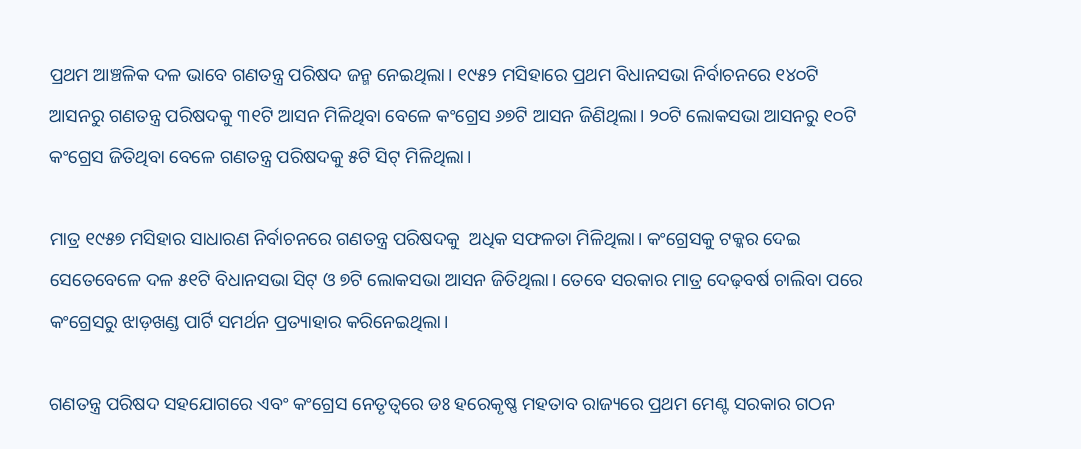ପ୍ରଥମ ଆଞ୍ଚଳିକ ଦଳ ଭାବେ ଗଣତନ୍ତ୍ର ପରିଷଦ ଜନ୍ମ ନେଇଥିଲା। ୧୯୫୨ ମସିହାରେ ପ୍ରଥମ ବିଧାନସଭା ନିର୍ବାଚନରେ ୧୪୦ଟି ଆସନରୁ ଗଣତନ୍ତ୍ର ପରିଷଦକୁ ୩୧ଟି ଆସନ ମିଳିଥିବା ବେଳେ କଂଗ୍ରେସ ୬୭ଟି ଆସନ ଜିଣିଥିଲା। ୨୦ଟି ଲୋକସଭା ଆସନରୁ ୧୦ଟି କଂଗ୍ରେସ ଜିତିଥିବା ବେଳେ ଗଣତନ୍ତ୍ର ପରିଷଦକୁ ୫ଟି ସିଟ୍ ମିଳିଥିଲା।

ମାତ୍ର ୧୯୫୭ ମସିହାର ସାଧାରଣ ନିର୍ବାଚନରେ ଗଣତନ୍ତ୍ର ପରିଷଦକୁ  ଅଧିକ ସଫଳତା ମିଳିଥିଲା। କଂଗ୍ରେସକୁ ଟକ୍କର ଦେଇ ସେତେବେଳେ ଦଳ ୫୧ଟି ବିଧାନସଭା ସିଟ୍ ଓ ୭ଟି ଲୋକସଭା ଆସନ ଜିତିଥିଲା। ତେବେ ସରକାର ମାତ୍ର ଦେଢ଼ବର୍ଷ ଚାଲିବା ପରେ କଂଗ୍ରେସରୁ ଝାଡ଼ଖଣ୍ଡ ପାର୍ଟି ସମର୍ଥନ ପ୍ରତ୍ୟାହାର କରିନେଇଥିଲା।

ଗଣତନ୍ତ୍ର ପରିଷଦ ସହଯୋଗରେ ଏବଂ କଂଗ୍ରେସ ନେତୃତ୍ୱରେ ଡଃ ହରେକୃଷ୍ଣ ମହତାବ ରାଜ୍ୟରେ ପ୍ରଥମ ମେଣ୍ଟ ସରକାର ଗଠନ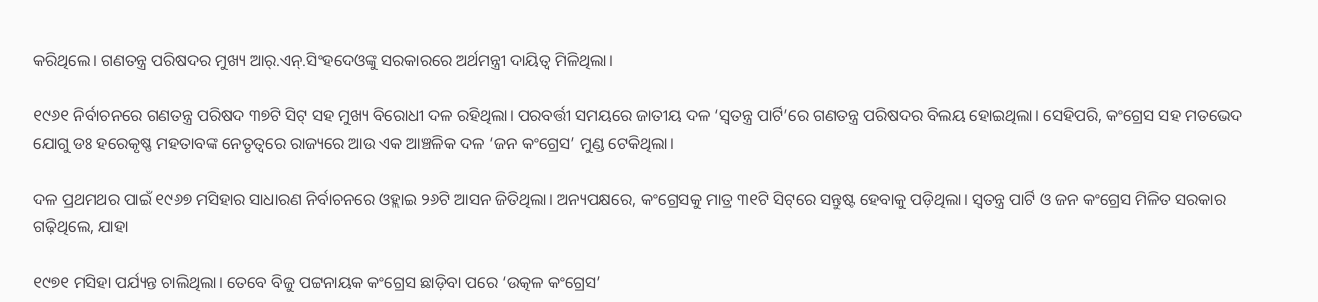କରିଥିଲେ। ଗଣତନ୍ତ୍ର ପରିଷଦର ମୁଖ୍ୟ ଆର୍‌.ଏନ୍.ସିଂହଦେଓଙ୍କୁ ସରକାରରେ ଅର୍ଥମନ୍ତ୍ରୀ ଦାୟିତ୍ୱ ମିଳିଥିଲା।

୧୯୬୧ ନିର୍ବାଚନରେ ଗଣତନ୍ତ୍ର ପରିଷଦ ୩୭ଟି ସିଟ୍ ସହ ମୁଖ୍ୟ ବିରୋଧୀ ଦଳ ରହିଥିଲା। ପରବର୍ତ୍ତୀ ସମୟରେ ଜାତୀୟ ଦଳ ‘ସ୍ୱତନ୍ତ୍ର ପାର୍ଟି’ରେ ଗଣତନ୍ତ୍ର ପରିଷଦର ବିଲୟ ହୋଇଥିଲା। ସେହିପରି, କଂଗ୍ରେସ ସହ ମତଭେଦ ଯୋଗୁ ଡଃ ହରେକୃଷ୍ଣ ମହତାବଙ୍କ ନେତୃତ୍ୱରେ ରାଜ୍ୟରେ ଆଉ ଏକ ଆଞ୍ଚଳିକ ଦଳ ‘ଜନ କଂଗ୍ରେସ’ ମୁଣ୍ଡ ଟେକିଥିଲା।

ଦଳ ପ୍ରଥମଥର ପାଇଁ ୧୯୬୭ ମସିହାର ସାଧାରଣ ନିର୍ବାଚନରେ ଓହ୍ଲାଇ ୨୬ଟି ଆସନ ଜିତିଥିଲା। ଅନ୍ୟପକ୍ଷରେ, କଂଗ୍ରେସକୁ ମାତ୍ର ୩୧ଟି ସିଟ୍‌ରେ ସନ୍ତୁଷ୍ଟ ହେବାକୁ ପଡ଼ିଥିଲା। ସ୍ୱତନ୍ତ୍ର ପାର୍ଟି ଓ ଜନ କଂଗ୍ରେସ ମିଳିତ ସରକାର ଗଢ଼ିଥିଲେ, ଯାହା

୧୯୭୧ ମସିହା ପର୍ଯ୍ୟନ୍ତ ଚାଲିଥିଲା। ତେବେ ବିଜୁ ପଟ୍ଟନାୟକ କଂଗ୍ରେସ ଛାଡ଼ିବା ପରେ ‘ଉତ୍କଳ କଂଗ୍ରେସ’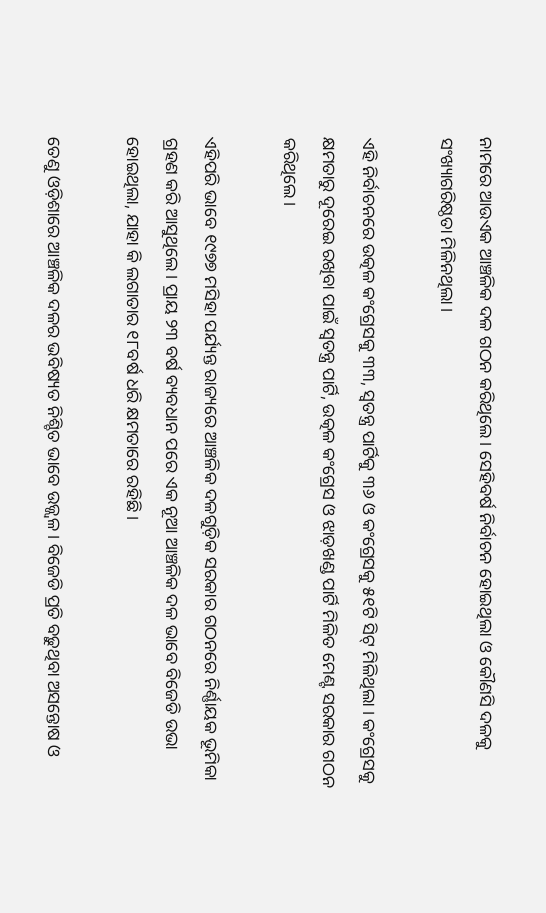ନାମରେ ଆଉଏକ ଆଞ୍ଚଳିକ ଦଳ ଗଠନ କରିଥିଲେ। ସେହିବର୍ଷ ନିର୍ବାଚନ ହୋଇଥିଲା ଓ କୌଣସି ଦଳକୁ ସଂଖ୍ୟାଗରିଷ୍ଠତା ମିଳିନଥିଲା।

ଏହି ନିର୍ବାଚନରେ ଉତ୍କଳ କଂଗ୍ରେସକୁ ୩୩, ସ୍ୱତନ୍ତ୍ର ପାର୍ଟିକୁ ୩୬ ଓ କଂଗ୍ରେସକୁ ୫୧ଟି ସିଟ୍ ମିଳିଥିଲା । କଂଗ୍ରେସକୁ କ୍ଷମତାରୁ ଦୂରେଇ ରଖିବା ପାଇଁ ସ୍ୱତନ୍ତ୍ର ପାର୍ଟି, ଉତ୍କଳ କଂଗ୍ରେସ ଓ ଝାଡ଼ଖଣ୍ଡ ପାର୍ଟି ମିଳିତ ମେଣ୍ଟ ସରକାର ଗଠନ କରିଥିଲେ।

ଏହିପରି ଭାବେ ୧୯୭୭ ମସିହା ପର୍ଯ୍ୟନ୍ତ ରାଜ୍ୟରେ ଆଞ୍ଚଳିକ ଦଳଗୁଡ଼ିକ ସରକାର ଗଠନରେ ନିର୍ଣ୍ଣାୟକ ଭୂମିକା ଗ୍ରହଣ କରି ଆସୁଥିଲେ। ପ୍ରାୟ ୨୩ ବର୍ଷ ବ୍ୟବଧାନ ପରେ ଏକ ନୂଆ ଆଞ୍ଚଳିକ ଦଳ ଭାବେ ବିଜେଡି ଉଭା ହୋଇଥିଲା, ଯାହା କି ଲଗାତାର ୧୮ବର୍ଷ ଧରି କ୍ଷମତାରେ ରହିଛି।

ତେଣୁ ଓଡ଼ିଶାରେ ଆଞ୍ଚଳିକ ଦଳର ଭବିଷ୍ୟତ ନିଶ୍ଚିତ ଭାବେ ଉଜ୍ଜ୍ଵଳ। ବିଜେଡି ପ୍ରତି ବଢ଼ୁଥିବା ଅସନ୍ତୋଷ ଓ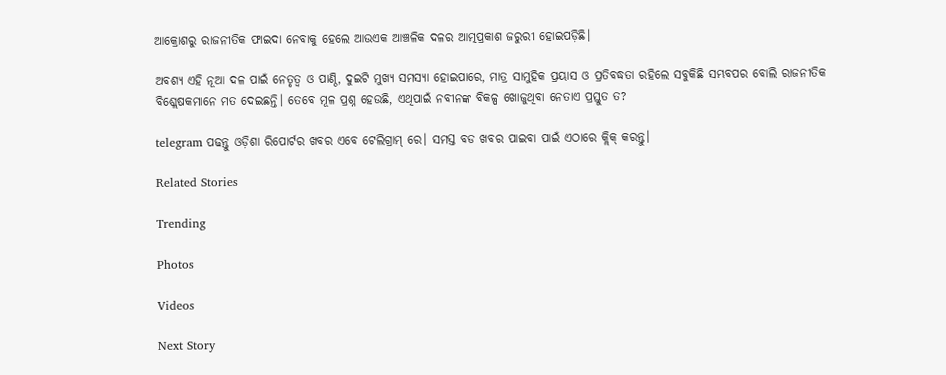ଆକ୍ରୋଶରୁ ରାଜନୀତିକ ଫାଇଦା ନେବାକୁ ହେଲେ ଆଉଏକ ଆଞ୍ଚଳିକ ଦଳର ଆତ୍ମପ୍ରକାଶ ଜରୁରୀ ହୋଇପଡ଼ିଛି।

ଅବଶ୍ୟ ଏହି ନୂଆ ଦଳ ପାଇଁ ନେତୃତ୍ୱ ଓ ପାଣ୍ଠି, ଦୁଇଟି ମୁଖ୍ୟ ସମସ୍ୟା ହୋଇପାରେ, ମାତ୍ର ସାମୁହିକ ପ୍ରୟାସ ଓ ପ୍ରତିବଦ୍ଧତା ରହିଲେ ସବୁକିଛି ସମ୍ଭବପର ବୋଲି ରାଜନୀତିକ ବିଶ୍ଲେଷକମାନେ ମତ ଦେଇଛନ୍ତି। ତେବେ ମୂଳ ପ୍ରଶ୍ନ ହେଉଛି, ଏଥିପାଇଁ ନବୀନଙ୍କ ବିକଳ୍ପ ଖୋଜୁଥିବା ନେତାଏ ପ୍ରସ୍ତୁତ ତ?

telegram ପଢନ୍ତୁ ଓଡ଼ିଶା ରିପୋର୍ଟର ଖବର ଏବେ ଟେଲିଗ୍ରାମ୍ ରେ। ସମସ୍ତ ବଡ ଖବର ପାଇବା ପାଇଁ ଏଠାରେ କ୍ଲିକ୍ କରନ୍ତୁ।

Related Stories

Trending

Photos

Videos

Next Story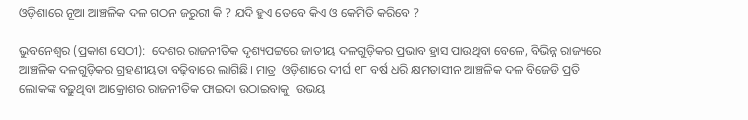ଓଡ଼ିଶାରେ ନୂଆ ଆଞ୍ଚଳିକ ଦଳ ଗଠନ ଜରୁରୀ କି ? ଯଦି ହୁଏ ତେବେ କିଏ ଓ କେମିତି କରିବେ ?

ଭୁବନେଶ୍ୱର (ପ୍ରକାଶ ସେଠୀ):  ଦେଶର ରାଜନୀତିକ ଦୃଶ୍ୟପଟ୍ଟରେ ଜାତୀୟ ଦଳଗୁଡ଼ିକର ପ୍ରଭାବ ହ୍ରାସ ପାଉଥିବା ବେଳେ, ବିଭିନ୍ନ ରାଜ୍ୟରେ ଆଞ୍ଚଳିକ ଦଳଗୁଡ଼ିକର ଗ୍ରହଣୀୟତା ବଢ଼ିବାରେ ଲାଗିଛି। ମାତ୍ର  ଓଡ଼ିଶାରେ ଦୀର୍ଘ ୧୮ ବର୍ଷ ଧରି କ୍ଷମତାସୀନ ଆଞ୍ଚଳିକ ଦଳ ବିଜେଡି ପ୍ରତି ଲୋକଙ୍କ ବଢ଼ୁଥିବା ଆକ୍ରୋଶର ରାଜନୀତିକ ଫାଇଦା ଉଠାଇବାକୁ  ଉଭୟ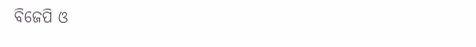ବିଜେପି ଓ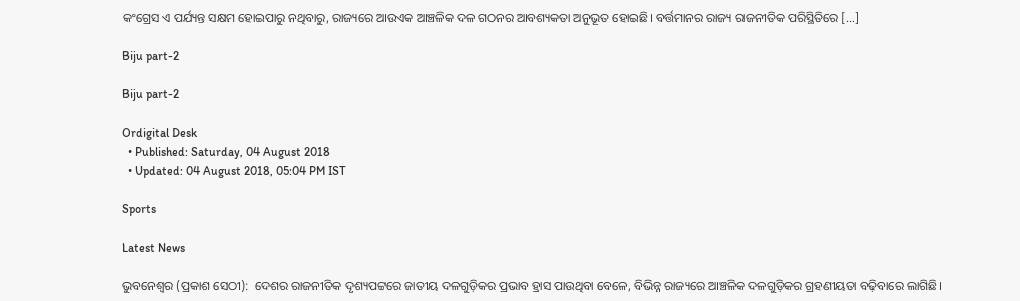କଂଗ୍ରେସ ଏ ପର୍ଯ୍ୟନ୍ତ ସକ୍ଷମ ହୋଇପାରୁ ନଥିବାରୁ, ରାଜ୍ୟରେ ଆଉଏକ ଆଞ୍ଚଳିକ ଦଳ ଗଠନର ଆବଶ୍ୟକତା ଅନୁଭୂତ ହୋଇଛି। ବର୍ତ୍ତମାନର ରାଜ୍ୟ ରାଜନୀତିକ ପରିସ୍ଥିତିରେ […]

Biju part-2

Biju part-2

Ordigital Desk
  • Published: Saturday, 04 August 2018
  • Updated: 04 August 2018, 05:04 PM IST

Sports

Latest News

ଭୁବନେଶ୍ୱର (ପ୍ରକାଶ ସେଠୀ):  ଦେଶର ରାଜନୀତିକ ଦୃଶ୍ୟପଟ୍ଟରେ ଜାତୀୟ ଦଳଗୁଡ଼ିକର ପ୍ରଭାବ ହ୍ରାସ ପାଉଥିବା ବେଳେ, ବିଭିନ୍ନ ରାଜ୍ୟରେ ଆଞ୍ଚଳିକ ଦଳଗୁଡ଼ିକର ଗ୍ରହଣୀୟତା ବଢ଼ିବାରେ ଲାଗିଛି।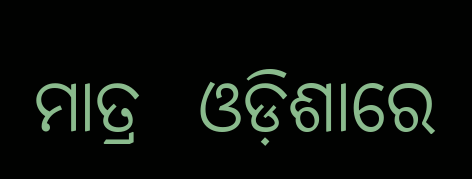ମାତ୍ର  ଓଡ଼ିଶାରେ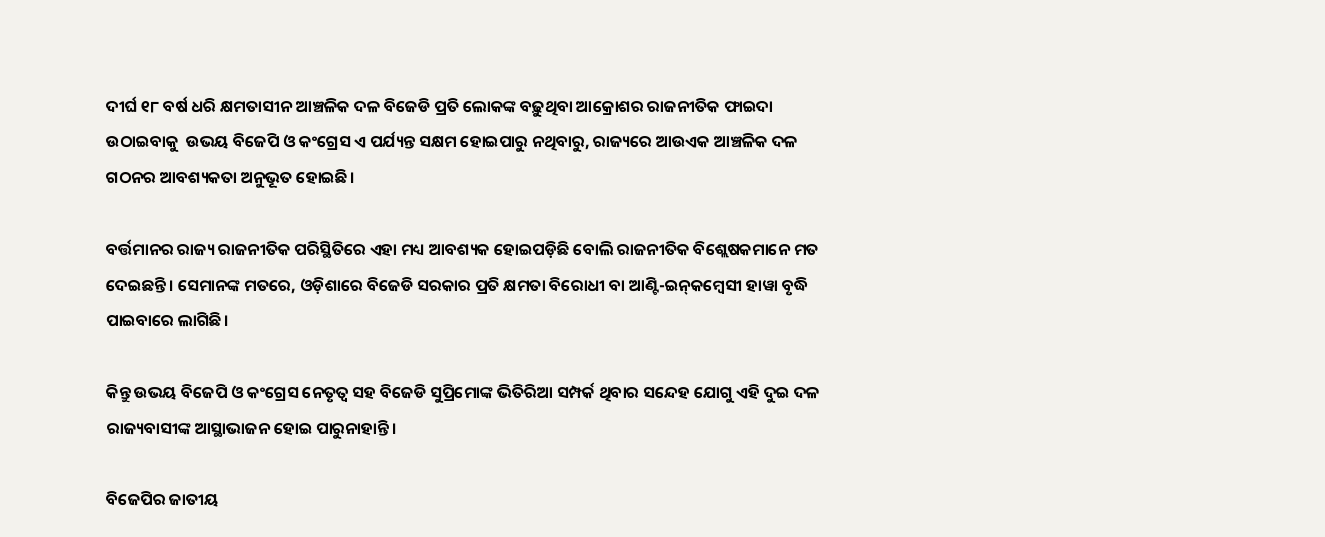ଦୀର୍ଘ ୧୮ ବର୍ଷ ଧରି କ୍ଷମତାସୀନ ଆଞ୍ଚଳିକ ଦଳ ବିଜେଡି ପ୍ରତି ଲୋକଙ୍କ ବଢ଼ୁଥିବା ଆକ୍ରୋଶର ରାଜନୀତିକ ଫାଇଦା ଉଠାଇବାକୁ  ଉଭୟ ବିଜେପି ଓ କଂଗ୍ରେସ ଏ ପର୍ଯ୍ୟନ୍ତ ସକ୍ଷମ ହୋଇପାରୁ ନଥିବାରୁ, ରାଜ୍ୟରେ ଆଉଏକ ଆଞ୍ଚଳିକ ଦଳ ଗଠନର ଆବଶ୍ୟକତା ଅନୁଭୂତ ହୋଇଛି।

ବର୍ତ୍ତମାନର ରାଜ୍ୟ ରାଜନୀତିକ ପରିସ୍ଥିତିରେ ଏହା ମଧ୍ୟ ଆବଶ୍ୟକ ହୋଇପଡ଼ିଛି ବୋଲି ରାଜନୀତିକ ବିଶ୍ଲେଷକମାନେ ମତ ଦେଇଛନ୍ତି। ସେମାନଙ୍କ ମତରେ, ଓଡ଼ିଶାରେ ବିଜେଡି ସରକାର ପ୍ରତି କ୍ଷମତା ବିରୋଧୀ ବା ଆଣ୍ଟି-ଇନ୍‌କମ୍ବେସୀ ହାୱା ବୃଦ୍ଧି ପାଇବାରେ ଲାଗିଛି।

କିନ୍ତୁ ଉଭୟ ବିଜେପି ଓ କଂଗ୍ରେସ ନେତୃତ୍ୱ ସହ ବିଜେଡି ସୁପ୍ରିମୋଙ୍କ ଭିତିରିଆ ସମ୍ପର୍କ ଥିବାର ସନ୍ଦେହ ଯୋଗୁ ଏହି ଦୁଇ ଦଳ ରାଜ୍ୟବାସୀଙ୍କ ଆସ୍ଥାଭାଜନ ହୋଇ ପାରୁନାହାନ୍ତି।

ବିଜେପିର ଜାତୀୟ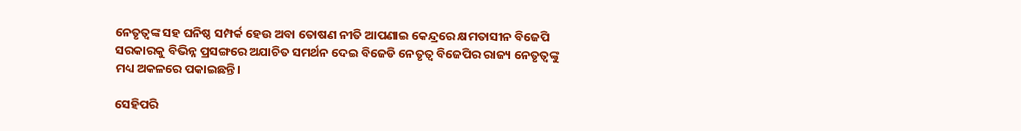ନେତୃତ୍ୱଙ୍କ ସହ ଘନିଷ୍ଠ ସମ୍ପର୍କ ହେଉ ଅବା ତୋଷଣ ନୀତି ଆପଣାଇ କେନ୍ଦ୍ରରେ କ୍ଷମତାସୀନ ବିଜେପି ସରକାରକୁ ବିଭିନ୍ନ ପ୍ରସଙ୍ଗରେ ଅଯାଚିତ ସମର୍ଥନ ଦେଇ ବିଜେଡି ନେତୃତ୍ୱ ବିଜେପିର ରାଜ୍ୟ ନେତୃତ୍ୱଙ୍କୁ ମଧ୍ୟ ଅକଳରେ ପକାଇଛନ୍ତି।

ସେହିପରି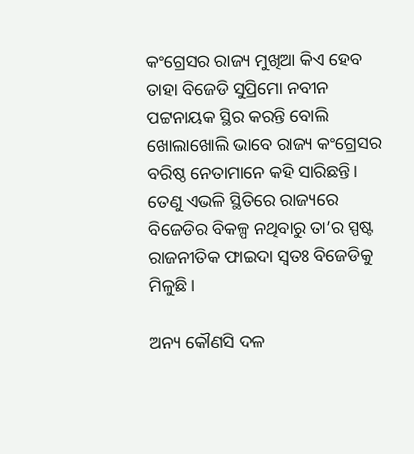କଂଗ୍ରେସର ରାଜ୍ୟ ମୁଖିଆ କିଏ ହେବ ତାହା ବିଜେଡି ସୁପ୍ରିମୋ ନବୀନ ପଟ୍ଟନାୟକ ସ୍ଥିର କରନ୍ତି ବୋଲି ଖୋଲାଖୋଲି ଭାବେ ରାଜ୍ୟ କଂଗ୍ରେସର ବରିଷ୍ଠ ନେତାମାନେ କହି ସାରିଛନ୍ତି। ତେଣୁ ଏଭଳି ସ୍ଥିତିରେ ରାଜ୍ୟରେ ବିଜେଡିର ବିକଳ୍ପ ନଥିବାରୁ ତା’ର ସ୍ପଷ୍ଟ ରାଜନୀତିକ ଫାଇଦା ସ୍ୱତଃ ବିଜେଡିକୁ ମିଳୁଛି।

ଅନ୍ୟ କୌଣସି ଦଳ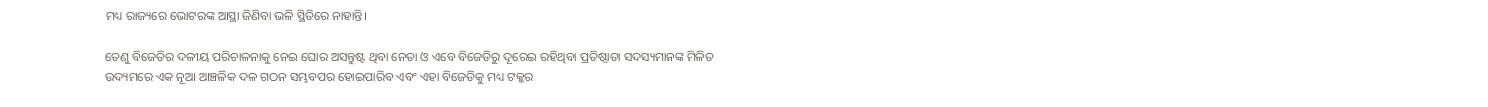ମଧ୍ୟ ରାଜ୍ୟରେ ଭୋଟରଙ୍କ ଆସ୍ଥା ଜିଣିବା ଭଳି ସ୍ଥିତିରେ ନାହାନ୍ତି।

ତେଣୁ ବିଜେଡିର ଦଳୀୟ ପରିଚାଳନାକୁ ନେଇ ଘୋର ଅସନ୍ତୁଷ୍ଟ ଥିବା ନେତା ଓ ଏବେ ବିଜେଡିରୁ ଦୂରେଇ ରହିଥିବା ପ୍ରତିଷ୍ଠାତା ସଦସ୍ୟମାନଙ୍କ ମିଳିତ ଉଦ୍ୟମରେ ଏକ ନୂଆ ଆଞ୍ଚଳିକ ଦଳ ଗଠନ ସମ୍ଭବପର ହୋଇପାରିବ ଏବଂ ଏହା ବିଜେଡିକୁ ମଧ୍ୟ ଟକ୍କର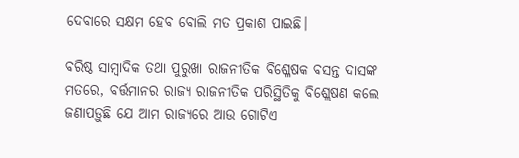ଦେବାରେ ସକ୍ଷମ ହେବ ବୋଲି ମତ ପ୍ରକାଶ ପାଇଛି।

ବରିଷ୍ଠ ସାମ୍ବାଦିକ ତଥା ପୁରୁଖା ରାଜନୀତିକ ବିଶ୍ଳେଷକ ବସନ୍ତ ଦାସଙ୍କ ମତରେ, ବର୍ତ୍ତମାନର ରାଜ୍ୟ ରାଜନୀତିକ ପରିସ୍ଥିତିକୁ ବିଶ୍ଲେଷଣ କଲେ ଜଣାପଡ଼ୁଛି ଯେ ଆମ ରାଜ୍ୟରେ ଆଉ ଗୋଟିଏ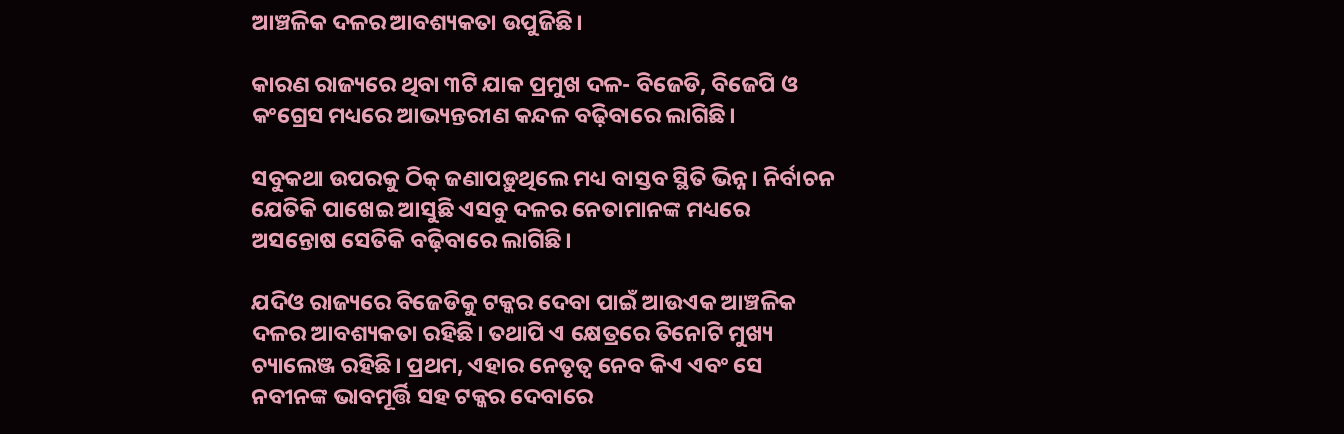ଆଞ୍ଚଳିକ ଦଳର ଆବଶ୍ୟକତା ଉପୁଜିଛି।

କାରଣ ରାଜ୍ୟରେ ଥିବା ୩ଟି ଯାକ ପ୍ରମୁଖ ଦଳ- ବିଜେଡି, ବିଜେପି ଓ କଂଗ୍ରେସ ମଧ୍ୟରେ ଆଭ୍ୟନ୍ତରୀଣ କନ୍ଦଳ ବଢ଼ିବାରେ ଲାଗିଛି।

ସବୁକଥା ଉପରକୁ ଠିକ୍ ଜଣାପଡ଼ୁଥିଲେ ମଧ୍ୟ ବାସ୍ତବ ସ୍ଥିତି ଭିନ୍ନ। ନିର୍ବାଚନ ଯେତିକି ପାଖେଇ ଆସୁଛି ଏସବୁ ଦଳର ନେତାମାନଙ୍କ ମଧ୍ୟରେ ଅସନ୍ତୋଷ ସେତିକି ବଢ଼ିବାରେ ଲାଗିଛି।

ଯଦିଓ ରାଜ୍ୟରେ ବିଜେଡିକୁ ଟକ୍କର ଦେବା ପାଇଁ ଆଉଏକ ଆଞ୍ଚଳିକ ଦଳର ଆବଶ୍ୟକତା ରହିଛି। ତଥାପି ଏ କ୍ଷେତ୍ରରେ ତିନୋଟି ମୁଖ୍ୟ ଚ୍ୟାଲେଞ୍ଜ ରହିଛି। ପ୍ରଥମ, ଏହାର ନେତୃତ୍ଵ ନେବ କିଏ ଏବଂ ସେ ନବୀନଙ୍କ ଭାବମୂର୍ତ୍ତି ସହ ଟକ୍କର ଦେବାରେ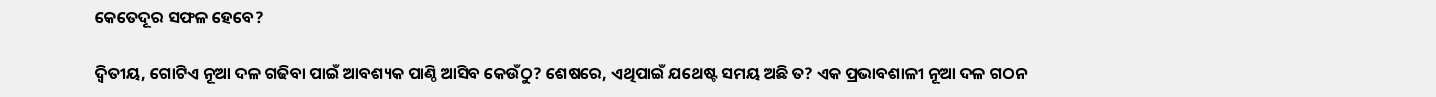କେତେଦୂର ସଫଳ ହେବେ?

ଦ୍ଵିତୀୟ, ଗୋଟିଏ ନୂଆ ଦଳ ଗଢିବା ପାଇଁ ଆବଶ୍ୟକ ପାଣ୍ଠି ଆସିବ କେଉଁଠୁ? ଶେଷରେ, ଏଥିପାଇଁ ଯଥେଷ୍ଟ ସମୟ ଅଛି ତ? ଏକ ପ୍ରଭାବଶାଳୀ ନୂଆ ଦଳ ଗଠନ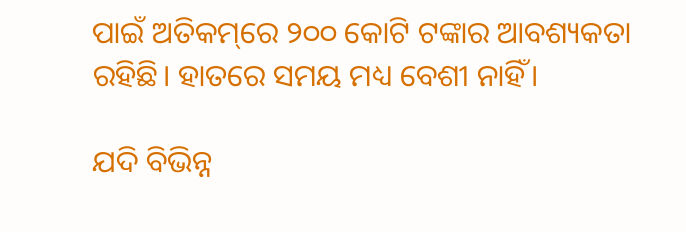ପାଇଁ ଅତିକମ୍‌ରେ ୨୦୦ କୋଟି ଟଙ୍କାର ଆବଶ୍ୟକତା ରହିଛି। ହାତରେ ସମୟ ମଧ୍ୟ ବେଶୀ ନାହିଁ।

ଯଦି ବିଭିନ୍ନ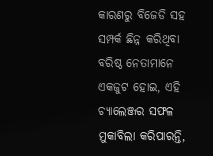କାରଣରୁ ବିଜେଡି ସହ ସମ୍ପର୍କ ଛିନ୍ନ କରିଥିବା ବରିଷ୍ଠ ନେତାମାନେ ଏକଜୁଟ ହୋଇ, ଏହି ଚ୍ୟାଲେଞ୍ଜର ସଫଳ ମୁକାବିଲା କରିପାରନ୍ତି,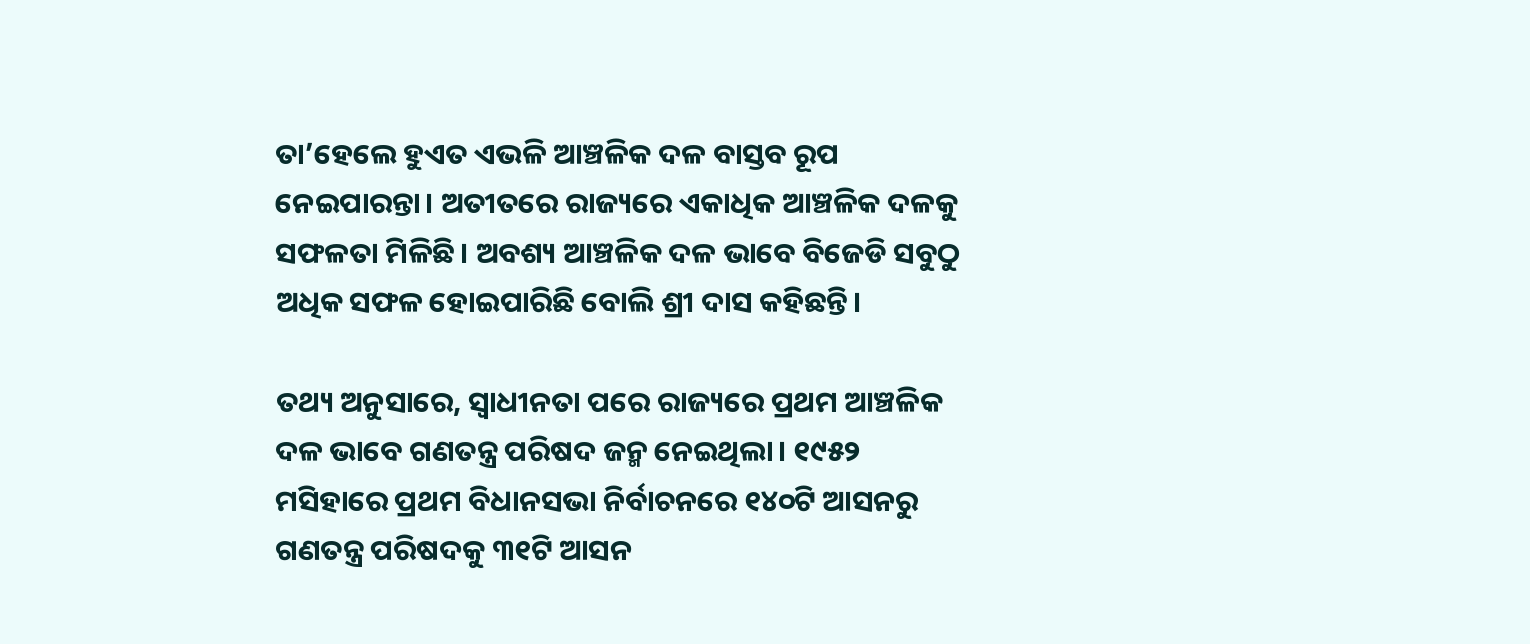ତା’ହେଲେ ହୁଏତ ଏଭଳି ଆଞ୍ଚଳିକ ଦଳ ବାସ୍ତବ ରୂପ ନେଇପାରନ୍ତା। ଅତୀତରେ ରାଜ୍ୟରେ ଏକାଧିକ ଆଞ୍ଚଳିକ ଦଳକୁ ସଫଳତା ମିଳିଛି। ଅବଶ୍ୟ ଆଞ୍ଚଳିକ ଦଳ ଭାବେ ବିଜେଡି ସବୁଠୁ ଅଧିକ ସଫଳ ହୋଇପାରିଛି ବୋଲି ଶ୍ରୀ ଦାସ କହିଛନ୍ତି।

ତଥ୍ୟ ଅନୁସାରେ, ସ୍ୱାଧୀନତା ପରେ ରାଜ୍ୟରେ ପ୍ରଥମ ଆଞ୍ଚଳିକ ଦଳ ଭାବେ ଗଣତନ୍ତ୍ର ପରିଷଦ ଜନ୍ମ ନେଇଥିଲା। ୧୯୫୨ ମସିହାରେ ପ୍ରଥମ ବିଧାନସଭା ନିର୍ବାଚନରେ ୧୪୦ଟି ଆସନରୁ ଗଣତନ୍ତ୍ର ପରିଷଦକୁ ୩୧ଟି ଆସନ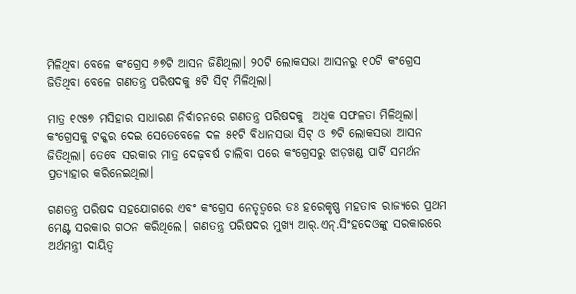ମିଳିଥିବା ବେଳେ କଂଗ୍ରେସ ୬୭ଟି ଆସନ ଜିଣିଥିଲା। ୨୦ଟି ଲୋକସଭା ଆସନରୁ ୧୦ଟି କଂଗ୍ରେସ ଜିତିଥିବା ବେଳେ ଗଣତନ୍ତ୍ର ପରିଷଦକୁ ୫ଟି ସିଟ୍ ମିଳିଥିଲା।

ମାତ୍ର ୧୯୫୭ ମସିହାର ସାଧାରଣ ନିର୍ବାଚନରେ ଗଣତନ୍ତ୍ର ପରିଷଦକୁ  ଅଧିକ ସଫଳତା ମିଳିଥିଲା। କଂଗ୍ରେସକୁ ଟକ୍କର ଦେଇ ସେତେବେଳେ ଦଳ ୫୧ଟି ବିଧାନସଭା ସିଟ୍ ଓ ୭ଟି ଲୋକସଭା ଆସନ ଜିତିଥିଲା। ତେବେ ସରକାର ମାତ୍ର ଦେଢ଼ବର୍ଷ ଚାଲିବା ପରେ କଂଗ୍ରେସରୁ ଝାଡ଼ଖଣ୍ଡ ପାର୍ଟି ସମର୍ଥନ ପ୍ରତ୍ୟାହାର କରିନେଇଥିଲା।

ଗଣତନ୍ତ୍ର ପରିଷଦ ସହଯୋଗରେ ଏବଂ କଂଗ୍ରେସ ନେତୃତ୍ୱରେ ଡଃ ହରେକୃଷ୍ଣ ମହତାବ ରାଜ୍ୟରେ ପ୍ରଥମ ମେଣ୍ଟ ସରକାର ଗଠନ କରିଥିଲେ। ଗଣତନ୍ତ୍ର ପରିଷଦର ମୁଖ୍ୟ ଆର୍‌.ଏନ୍.ସିଂହଦେଓଙ୍କୁ ସରକାରରେ ଅର୍ଥମନ୍ତ୍ରୀ ଦାୟିତ୍ୱ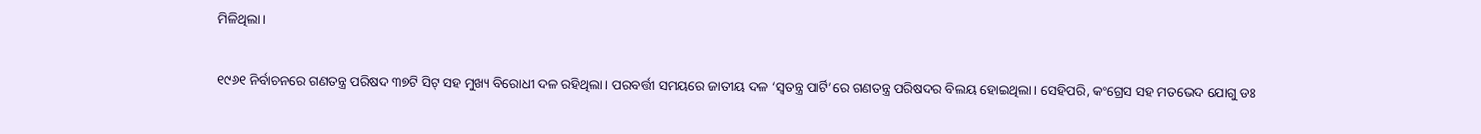ମିଳିଥିଲା।

୧୯୬୧ ନିର୍ବାଚନରେ ଗଣତନ୍ତ୍ର ପରିଷଦ ୩୭ଟି ସିଟ୍ ସହ ମୁଖ୍ୟ ବିରୋଧୀ ଦଳ ରହିଥିଲା। ପରବର୍ତ୍ତୀ ସମୟରେ ଜାତୀୟ ଦଳ ‘ସ୍ୱତନ୍ତ୍ର ପାର୍ଟି’ରେ ଗଣତନ୍ତ୍ର ପରିଷଦର ବିଲୟ ହୋଇଥିଲା। ସେହିପରି, କଂଗ୍ରେସ ସହ ମତଭେଦ ଯୋଗୁ ଡଃ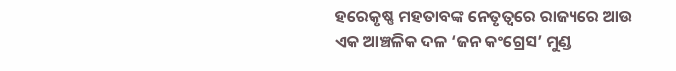ହରେକୃଷ୍ଣ ମହତାବଙ୍କ ନେତୃତ୍ୱରେ ରାଜ୍ୟରେ ଆଉ ଏକ ଆଞ୍ଚଳିକ ଦଳ ‘ଜନ କଂଗ୍ରେସ’ ମୁଣ୍ଡ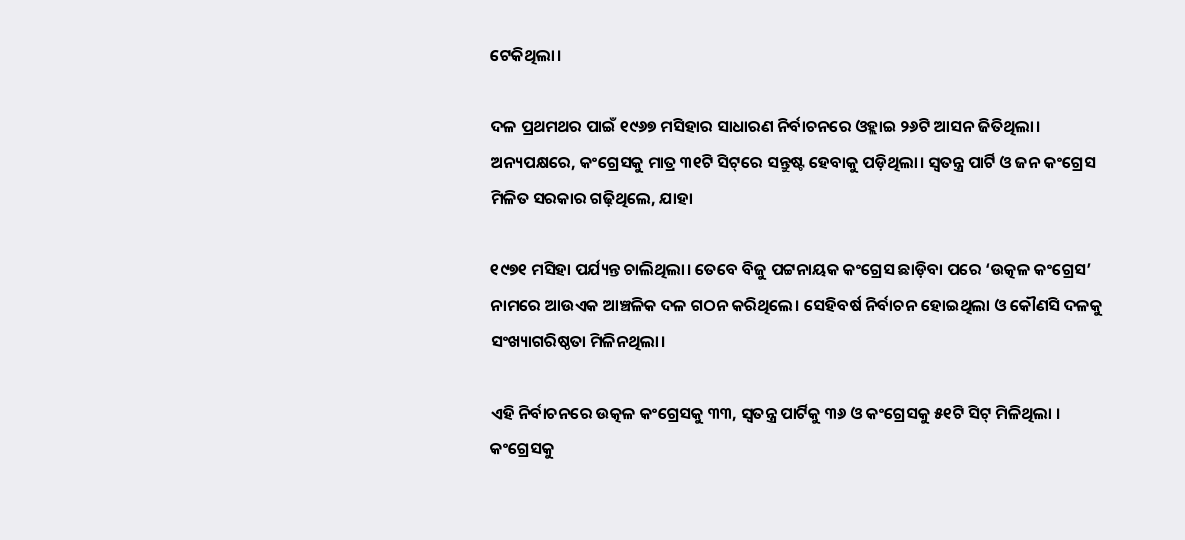ଟେକିଥିଲା।

ଦଳ ପ୍ରଥମଥର ପାଇଁ ୧୯୬୭ ମସିହାର ସାଧାରଣ ନିର୍ବାଚନରେ ଓହ୍ଲାଇ ୨୬ଟି ଆସନ ଜିତିଥିଲା। ଅନ୍ୟପକ୍ଷରେ, କଂଗ୍ରେସକୁ ମାତ୍ର ୩୧ଟି ସିଟ୍‌ରେ ସନ୍ତୁଷ୍ଟ ହେବାକୁ ପଡ଼ିଥିଲା। ସ୍ୱତନ୍ତ୍ର ପାର୍ଟି ଓ ଜନ କଂଗ୍ରେସ ମିଳିତ ସରକାର ଗଢ଼ିଥିଲେ, ଯାହା

୧୯୭୧ ମସିହା ପର୍ଯ୍ୟନ୍ତ ଚାଲିଥିଲା। ତେବେ ବିଜୁ ପଟ୍ଟନାୟକ କଂଗ୍ରେସ ଛାଡ଼ିବା ପରେ ‘ଉତ୍କଳ କଂଗ୍ରେସ’ ନାମରେ ଆଉଏକ ଆଞ୍ଚଳିକ ଦଳ ଗଠନ କରିଥିଲେ। ସେହିବର୍ଷ ନିର୍ବାଚନ ହୋଇଥିଲା ଓ କୌଣସି ଦଳକୁ ସଂଖ୍ୟାଗରିଷ୍ଠତା ମିଳିନଥିଲା।

ଏହି ନିର୍ବାଚନରେ ଉତ୍କଳ କଂଗ୍ରେସକୁ ୩୩, ସ୍ୱତନ୍ତ୍ର ପାର୍ଟିକୁ ୩୬ ଓ କଂଗ୍ରେସକୁ ୫୧ଟି ସିଟ୍ ମିଳିଥିଲା । କଂଗ୍ରେସକୁ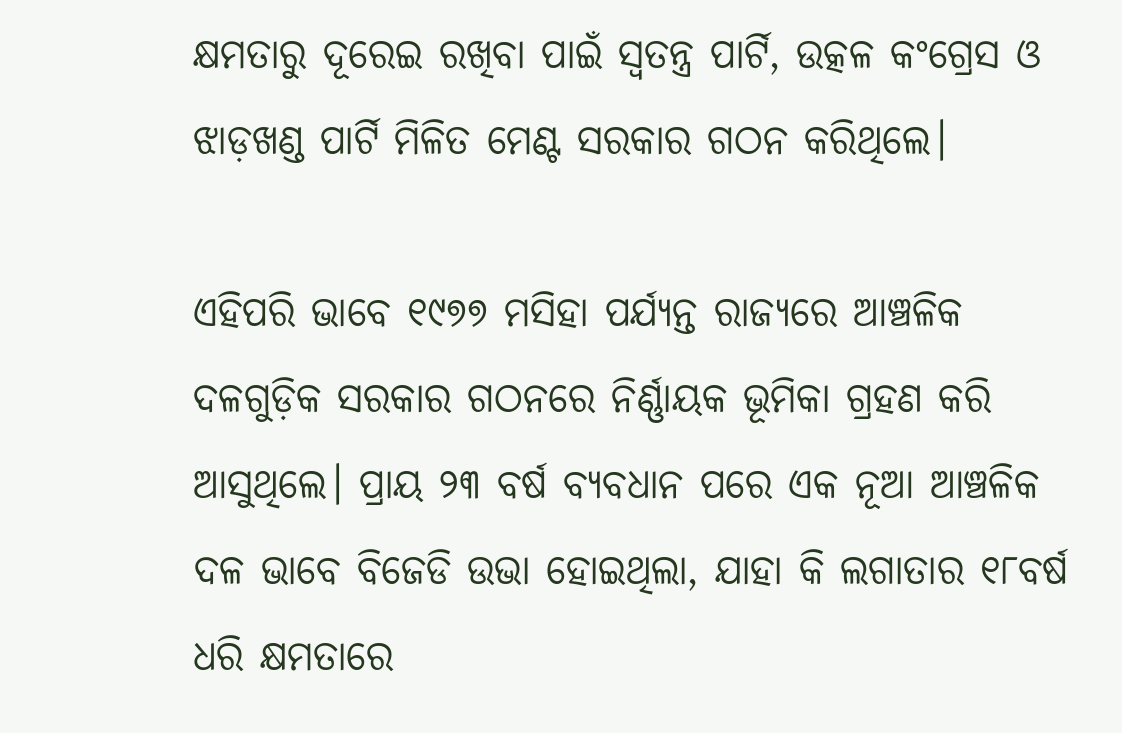କ୍ଷମତାରୁ ଦୂରେଇ ରଖିବା ପାଇଁ ସ୍ୱତନ୍ତ୍ର ପାର୍ଟି, ଉତ୍କଳ କଂଗ୍ରେସ ଓ ଝାଡ଼ଖଣ୍ଡ ପାର୍ଟି ମିଳିତ ମେଣ୍ଟ ସରକାର ଗଠନ କରିଥିଲେ।

ଏହିପରି ଭାବେ ୧୯୭୭ ମସିହା ପର୍ଯ୍ୟନ୍ତ ରାଜ୍ୟରେ ଆଞ୍ଚଳିକ ଦଳଗୁଡ଼ିକ ସରକାର ଗଠନରେ ନିର୍ଣ୍ଣାୟକ ଭୂମିକା ଗ୍ରହଣ କରି ଆସୁଥିଲେ। ପ୍ରାୟ ୨୩ ବର୍ଷ ବ୍ୟବଧାନ ପରେ ଏକ ନୂଆ ଆଞ୍ଚଳିକ ଦଳ ଭାବେ ବିଜେଡି ଉଭା ହୋଇଥିଲା, ଯାହା କି ଲଗାତାର ୧୮ବର୍ଷ ଧରି କ୍ଷମତାରେ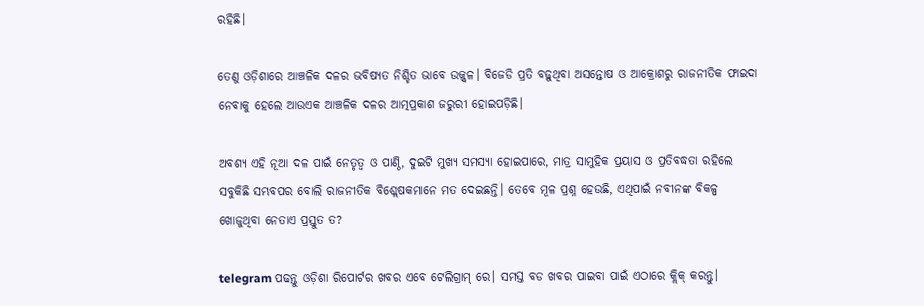ରହିଛି।

ତେଣୁ ଓଡ଼ିଶାରେ ଆଞ୍ଚଳିକ ଦଳର ଭବିଷ୍ୟତ ନିଶ୍ଚିତ ଭାବେ ଉଜ୍ଜ୍ଵଳ। ବିଜେଡି ପ୍ରତି ବଢ଼ୁଥିବା ଅସନ୍ତୋଷ ଓ ଆକ୍ରୋଶରୁ ରାଜନୀତିକ ଫାଇଦା ନେବାକୁ ହେଲେ ଆଉଏକ ଆଞ୍ଚଳିକ ଦଳର ଆତ୍ମପ୍ରକାଶ ଜରୁରୀ ହୋଇପଡ଼ିଛି।

ଅବଶ୍ୟ ଏହି ନୂଆ ଦଳ ପାଇଁ ନେତୃତ୍ୱ ଓ ପାଣ୍ଠି, ଦୁଇଟି ମୁଖ୍ୟ ସମସ୍ୟା ହୋଇପାରେ, ମାତ୍ର ସାମୁହିକ ପ୍ରୟାସ ଓ ପ୍ରତିବଦ୍ଧତା ରହିଲେ ସବୁକିଛି ସମ୍ଭବପର ବୋଲି ରାଜନୀତିକ ବିଶ୍ଲେଷକମାନେ ମତ ଦେଇଛନ୍ତି। ତେବେ ମୂଳ ପ୍ରଶ୍ନ ହେଉଛି, ଏଥିପାଇଁ ନବୀନଙ୍କ ବିକଳ୍ପ ଖୋଜୁଥିବା ନେତାଏ ପ୍ରସ୍ତୁତ ତ?

telegram ପଢନ୍ତୁ ଓଡ଼ିଶା ରିପୋର୍ଟର ଖବର ଏବେ ଟେଲିଗ୍ରାମ୍ ରେ। ସମସ୍ତ ବଡ ଖବର ପାଇବା ପାଇଁ ଏଠାରେ କ୍ଲିକ୍ କରନ୍ତୁ।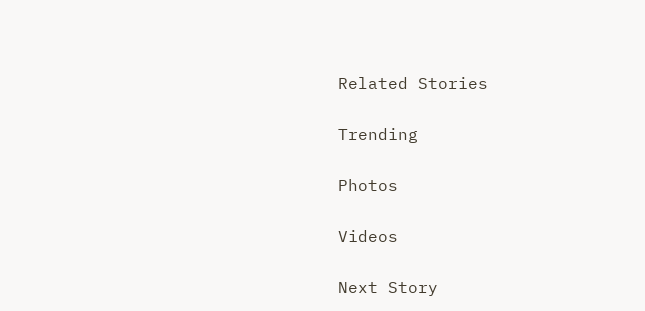Related Stories

Trending

Photos

Videos

Next Story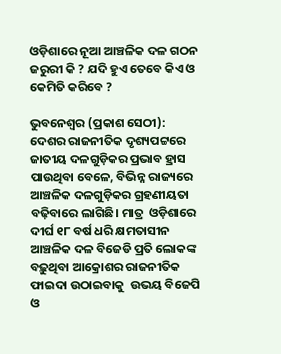ଓଡ଼ିଶାରେ ନୂଆ ଆଞ୍ଚଳିକ ଦଳ ଗଠନ ଜରୁରୀ କି ? ଯଦି ହୁଏ ତେବେ କିଏ ଓ କେମିତି କରିବେ ?

ଭୁବନେଶ୍ୱର (ପ୍ରକାଶ ସେଠୀ):  ଦେଶର ରାଜନୀତିକ ଦୃଶ୍ୟପଟ୍ଟରେ ଜାତୀୟ ଦଳଗୁଡ଼ିକର ପ୍ରଭାବ ହ୍ରାସ ପାଉଥିବା ବେଳେ, ବିଭିନ୍ନ ରାଜ୍ୟରେ ଆଞ୍ଚଳିକ ଦଳଗୁଡ଼ିକର ଗ୍ରହଣୀୟତା ବଢ଼ିବାରେ ଲାଗିଛି। ମାତ୍ର  ଓଡ଼ିଶାରେ ଦୀର୍ଘ ୧୮ ବର୍ଷ ଧରି କ୍ଷମତାସୀନ ଆଞ୍ଚଳିକ ଦଳ ବିଜେଡି ପ୍ରତି ଲୋକଙ୍କ ବଢ଼ୁଥିବା ଆକ୍ରୋଶର ରାଜନୀତିକ ଫାଇଦା ଉଠାଇବାକୁ  ଉଭୟ ବିଜେପି ଓ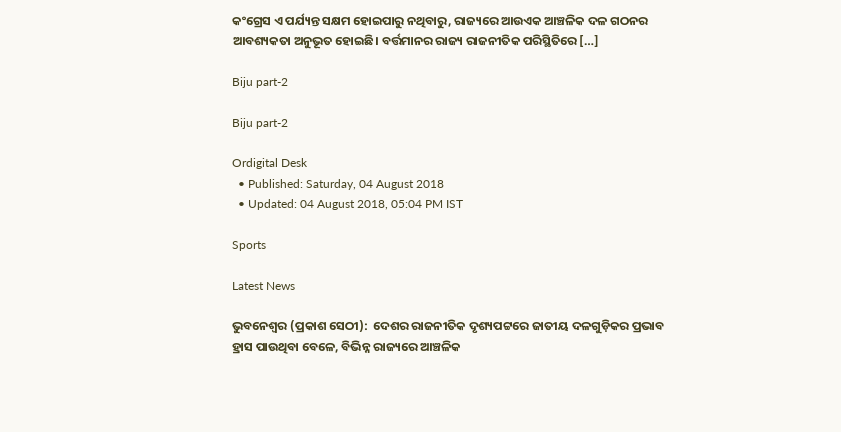କଂଗ୍ରେସ ଏ ପର୍ଯ୍ୟନ୍ତ ସକ୍ଷମ ହୋଇପାରୁ ନଥିବାରୁ, ରାଜ୍ୟରେ ଆଉଏକ ଆଞ୍ଚଳିକ ଦଳ ଗଠନର ଆବଶ୍ୟକତା ଅନୁଭୂତ ହୋଇଛି। ବର୍ତ୍ତମାନର ରାଜ୍ୟ ରାଜନୀତିକ ପରିସ୍ଥିତିରେ […]

Biju part-2

Biju part-2

Ordigital Desk
  • Published: Saturday, 04 August 2018
  • Updated: 04 August 2018, 05:04 PM IST

Sports

Latest News

ଭୁବନେଶ୍ୱର (ପ୍ରକାଶ ସେଠୀ):  ଦେଶର ରାଜନୀତିକ ଦୃଶ୍ୟପଟ୍ଟରେ ଜାତୀୟ ଦଳଗୁଡ଼ିକର ପ୍ରଭାବ ହ୍ରାସ ପାଉଥିବା ବେଳେ, ବିଭିନ୍ନ ରାଜ୍ୟରେ ଆଞ୍ଚଳିକ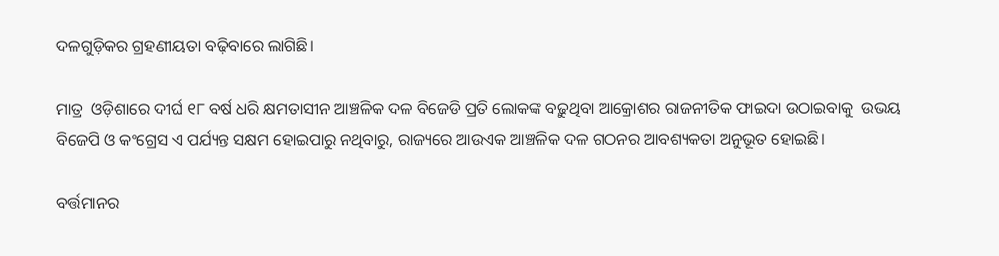ଦଳଗୁଡ଼ିକର ଗ୍ରହଣୀୟତା ବଢ଼ିବାରେ ଲାଗିଛି।

ମାତ୍ର  ଓଡ଼ିଶାରେ ଦୀର୍ଘ ୧୮ ବର୍ଷ ଧରି କ୍ଷମତାସୀନ ଆଞ୍ଚଳିକ ଦଳ ବିଜେଡି ପ୍ରତି ଲୋକଙ୍କ ବଢ଼ୁଥିବା ଆକ୍ରୋଶର ରାଜନୀତିକ ଫାଇଦା ଉଠାଇବାକୁ  ଉଭୟ ବିଜେପି ଓ କଂଗ୍ରେସ ଏ ପର୍ଯ୍ୟନ୍ତ ସକ୍ଷମ ହୋଇପାରୁ ନଥିବାରୁ, ରାଜ୍ୟରେ ଆଉଏକ ଆଞ୍ଚଳିକ ଦଳ ଗଠନର ଆବଶ୍ୟକତା ଅନୁଭୂତ ହୋଇଛି।

ବର୍ତ୍ତମାନର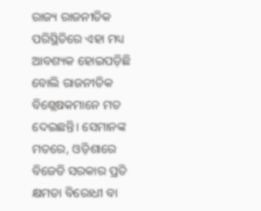ରାଜ୍ୟ ରାଜନୀତିକ ପରିସ୍ଥିତିରେ ଏହା ମଧ୍ୟ ଆବଶ୍ୟକ ହୋଇପଡ଼ିଛି ବୋଲି ରାଜନୀତିକ ବିଶ୍ଲେଷକମାନେ ମତ ଦେଇଛନ୍ତି। ସେମାନଙ୍କ ମତରେ, ଓଡ଼ିଶାରେ ବିଜେଡି ସରକାର ପ୍ରତି କ୍ଷମତା ବିରୋଧୀ ବା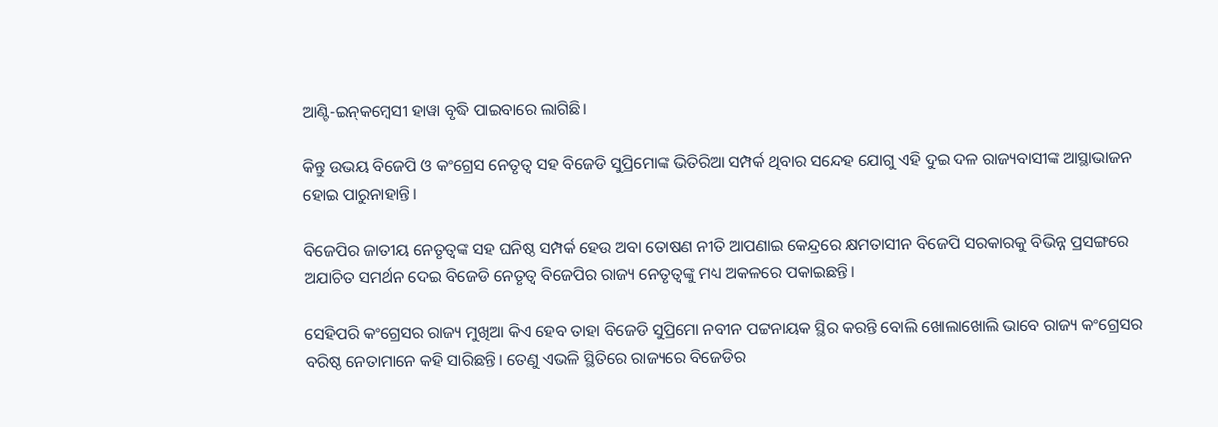ଆଣ୍ଟି-ଇନ୍‌କମ୍ବେସୀ ହାୱା ବୃଦ୍ଧି ପାଇବାରେ ଲାଗିଛି।

କିନ୍ତୁ ଉଭୟ ବିଜେପି ଓ କଂଗ୍ରେସ ନେତୃତ୍ୱ ସହ ବିଜେଡି ସୁପ୍ରିମୋଙ୍କ ଭିତିରିଆ ସମ୍ପର୍କ ଥିବାର ସନ୍ଦେହ ଯୋଗୁ ଏହି ଦୁଇ ଦଳ ରାଜ୍ୟବାସୀଙ୍କ ଆସ୍ଥାଭାଜନ ହୋଇ ପାରୁନାହାନ୍ତି।

ବିଜେପିର ଜାତୀୟ ନେତୃତ୍ୱଙ୍କ ସହ ଘନିଷ୍ଠ ସମ୍ପର୍କ ହେଉ ଅବା ତୋଷଣ ନୀତି ଆପଣାଇ କେନ୍ଦ୍ରରେ କ୍ଷମତାସୀନ ବିଜେପି ସରକାରକୁ ବିଭିନ୍ନ ପ୍ରସଙ୍ଗରେ ଅଯାଚିତ ସମର୍ଥନ ଦେଇ ବିଜେଡି ନେତୃତ୍ୱ ବିଜେପିର ରାଜ୍ୟ ନେତୃତ୍ୱଙ୍କୁ ମଧ୍ୟ ଅକଳରେ ପକାଇଛନ୍ତି।

ସେହିପରି କଂଗ୍ରେସର ରାଜ୍ୟ ମୁଖିଆ କିଏ ହେବ ତାହା ବିଜେଡି ସୁପ୍ରିମୋ ନବୀନ ପଟ୍ଟନାୟକ ସ୍ଥିର କରନ୍ତି ବୋଲି ଖୋଲାଖୋଲି ଭାବେ ରାଜ୍ୟ କଂଗ୍ରେସର ବରିଷ୍ଠ ନେତାମାନେ କହି ସାରିଛନ୍ତି। ତେଣୁ ଏଭଳି ସ୍ଥିତିରେ ରାଜ୍ୟରେ ବିଜେଡିର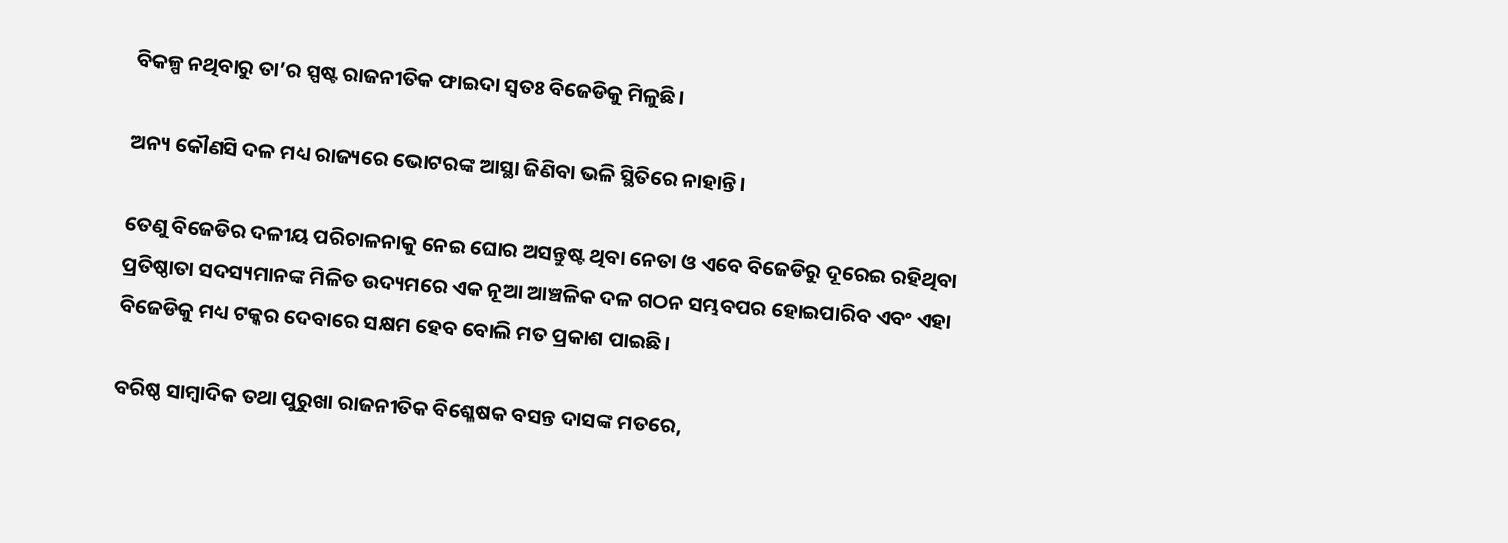ବିକଳ୍ପ ନଥିବାରୁ ତା’ର ସ୍ପଷ୍ଟ ରାଜନୀତିକ ଫାଇଦା ସ୍ୱତଃ ବିଜେଡିକୁ ମିଳୁଛି।

ଅନ୍ୟ କୌଣସି ଦଳ ମଧ୍ୟ ରାଜ୍ୟରେ ଭୋଟରଙ୍କ ଆସ୍ଥା ଜିଣିବା ଭଳି ସ୍ଥିତିରେ ନାହାନ୍ତି।

ତେଣୁ ବିଜେଡିର ଦଳୀୟ ପରିଚାଳନାକୁ ନେଇ ଘୋର ଅସନ୍ତୁଷ୍ଟ ଥିବା ନେତା ଓ ଏବେ ବିଜେଡିରୁ ଦୂରେଇ ରହିଥିବା ପ୍ରତିଷ୍ଠାତା ସଦସ୍ୟମାନଙ୍କ ମିଳିତ ଉଦ୍ୟମରେ ଏକ ନୂଆ ଆଞ୍ଚଳିକ ଦଳ ଗଠନ ସମ୍ଭବପର ହୋଇପାରିବ ଏବଂ ଏହା ବିଜେଡିକୁ ମଧ୍ୟ ଟକ୍କର ଦେବାରେ ସକ୍ଷମ ହେବ ବୋଲି ମତ ପ୍ରକାଶ ପାଇଛି।

ବରିଷ୍ଠ ସାମ୍ବାଦିକ ତଥା ପୁରୁଖା ରାଜନୀତିକ ବିଶ୍ଳେଷକ ବସନ୍ତ ଦାସଙ୍କ ମତରେ,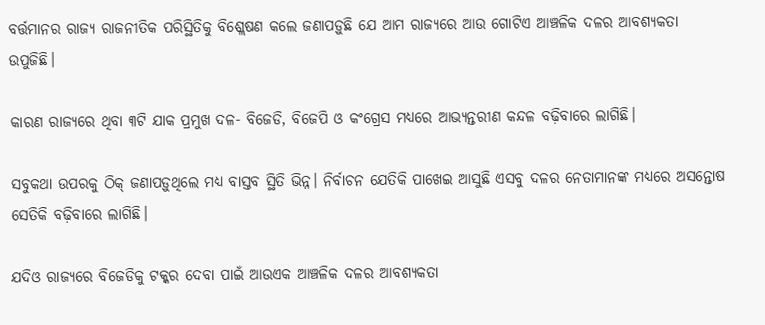ବର୍ତ୍ତମାନର ରାଜ୍ୟ ରାଜନୀତିକ ପରିସ୍ଥିତିକୁ ବିଶ୍ଲେଷଣ କଲେ ଜଣାପଡ଼ୁଛି ଯେ ଆମ ରାଜ୍ୟରେ ଆଉ ଗୋଟିଏ ଆଞ୍ଚଳିକ ଦଳର ଆବଶ୍ୟକତା ଉପୁଜିଛି।

କାରଣ ରାଜ୍ୟରେ ଥିବା ୩ଟି ଯାକ ପ୍ରମୁଖ ଦଳ- ବିଜେଡି, ବିଜେପି ଓ କଂଗ୍ରେସ ମଧ୍ୟରେ ଆଭ୍ୟନ୍ତରୀଣ କନ୍ଦଳ ବଢ଼ିବାରେ ଲାଗିଛି।

ସବୁକଥା ଉପରକୁ ଠିକ୍ ଜଣାପଡ଼ୁଥିଲେ ମଧ୍ୟ ବାସ୍ତବ ସ୍ଥିତି ଭିନ୍ନ। ନିର୍ବାଚନ ଯେତିକି ପାଖେଇ ଆସୁଛି ଏସବୁ ଦଳର ନେତାମାନଙ୍କ ମଧ୍ୟରେ ଅସନ୍ତୋଷ ସେତିକି ବଢ଼ିବାରେ ଲାଗିଛି।

ଯଦିଓ ରାଜ୍ୟରେ ବିଜେଡିକୁ ଟକ୍କର ଦେବା ପାଇଁ ଆଉଏକ ଆଞ୍ଚଳିକ ଦଳର ଆବଶ୍ୟକତା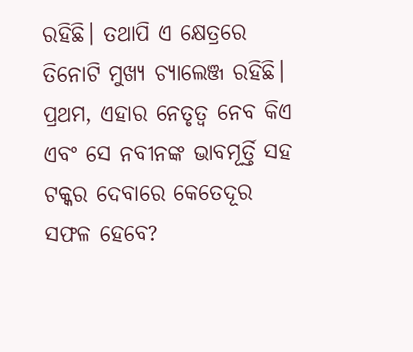ରହିଛି। ତଥାପି ଏ କ୍ଷେତ୍ରରେ ତିନୋଟି ମୁଖ୍ୟ ଚ୍ୟାଲେଞ୍ଜ ରହିଛି। ପ୍ରଥମ, ଏହାର ନେତୃତ୍ଵ ନେବ କିଏ ଏବଂ ସେ ନବୀନଙ୍କ ଭାବମୂର୍ତ୍ତି ସହ ଟକ୍କର ଦେବାରେ କେତେଦୂର ସଫଳ ହେବେ?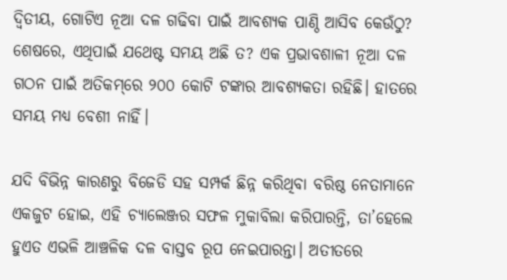ଦ୍ଵିତୀୟ, ଗୋଟିଏ ନୂଆ ଦଳ ଗଢିବା ପାଇଁ ଆବଶ୍ୟକ ପାଣ୍ଠି ଆସିବ କେଉଁଠୁ? ଶେଷରେ, ଏଥିପାଇଁ ଯଥେଷ୍ଟ ସମୟ ଅଛି ତ? ଏକ ପ୍ରଭାବଶାଳୀ ନୂଆ ଦଳ ଗଠନ ପାଇଁ ଅତିକମ୍‌ରେ ୨୦୦ କୋଟି ଟଙ୍କାର ଆବଶ୍ୟକତା ରହିଛି। ହାତରେ ସମୟ ମଧ୍ୟ ବେଶୀ ନାହିଁ।

ଯଦି ବିଭିନ୍ନ କାରଣରୁ ବିଜେଡି ସହ ସମ୍ପର୍କ ଛିନ୍ନ କରିଥିବା ବରିଷ୍ଠ ନେତାମାନେ ଏକଜୁଟ ହୋଇ, ଏହି ଚ୍ୟାଲେଞ୍ଜର ସଫଳ ମୁକାବିଲା କରିପାରନ୍ତି, ତା’ହେଲେ ହୁଏତ ଏଭଳି ଆଞ୍ଚଳିକ ଦଳ ବାସ୍ତବ ରୂପ ନେଇପାରନ୍ତା। ଅତୀତରେ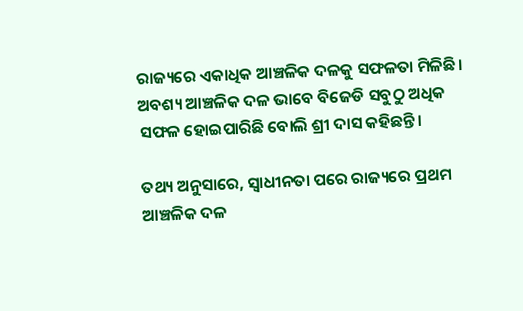ରାଜ୍ୟରେ ଏକାଧିକ ଆଞ୍ଚଳିକ ଦଳକୁ ସଫଳତା ମିଳିଛି। ଅବଶ୍ୟ ଆଞ୍ଚଳିକ ଦଳ ଭାବେ ବିଜେଡି ସବୁଠୁ ଅଧିକ ସଫଳ ହୋଇପାରିଛି ବୋଲି ଶ୍ରୀ ଦାସ କହିଛନ୍ତି।

ତଥ୍ୟ ଅନୁସାରେ, ସ୍ୱାଧୀନତା ପରେ ରାଜ୍ୟରେ ପ୍ରଥମ ଆଞ୍ଚଳିକ ଦଳ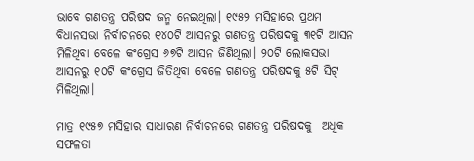ଭାବେ ଗଣତନ୍ତ୍ର ପରିଷଦ ଜନ୍ମ ନେଇଥିଲା। ୧୯୫୨ ମସିହାରେ ପ୍ରଥମ ବିଧାନସଭା ନିର୍ବାଚନରେ ୧୪୦ଟି ଆସନରୁ ଗଣତନ୍ତ୍ର ପରିଷଦକୁ ୩୧ଟି ଆସନ ମିଳିଥିବା ବେଳେ କଂଗ୍ରେସ ୬୭ଟି ଆସନ ଜିଣିଥିଲା। ୨୦ଟି ଲୋକସଭା ଆସନରୁ ୧୦ଟି କଂଗ୍ରେସ ଜିତିଥିବା ବେଳେ ଗଣତନ୍ତ୍ର ପରିଷଦକୁ ୫ଟି ସିଟ୍ ମିଳିଥିଲା।

ମାତ୍ର ୧୯୫୭ ମସିହାର ସାଧାରଣ ନିର୍ବାଚନରେ ଗଣତନ୍ତ୍ର ପରିଷଦକୁ  ଅଧିକ ସଫଳତା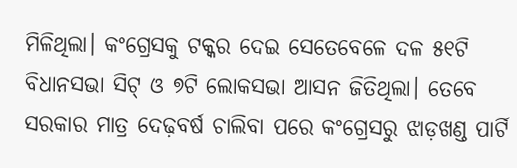ମିଳିଥିଲା। କଂଗ୍ରେସକୁ ଟକ୍କର ଦେଇ ସେତେବେଳେ ଦଳ ୫୧ଟି ବିଧାନସଭା ସିଟ୍ ଓ ୭ଟି ଲୋକସଭା ଆସନ ଜିତିଥିଲା। ତେବେ ସରକାର ମାତ୍ର ଦେଢ଼ବର୍ଷ ଚାଲିବା ପରେ କଂଗ୍ରେସରୁ ଝାଡ଼ଖଣ୍ଡ ପାର୍ଟି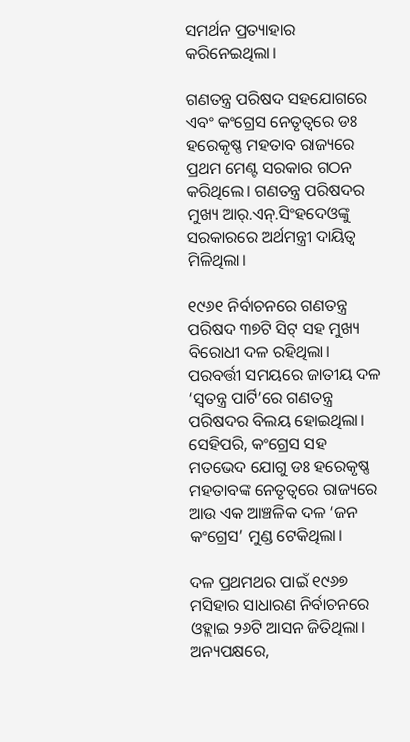ସମର୍ଥନ ପ୍ରତ୍ୟାହାର କରିନେଇଥିଲା।

ଗଣତନ୍ତ୍ର ପରିଷଦ ସହଯୋଗରେ ଏବଂ କଂଗ୍ରେସ ନେତୃତ୍ୱରେ ଡଃ ହରେକୃଷ୍ଣ ମହତାବ ରାଜ୍ୟରେ ପ୍ରଥମ ମେଣ୍ଟ ସରକାର ଗଠନ କରିଥିଲେ। ଗଣତନ୍ତ୍ର ପରିଷଦର ମୁଖ୍ୟ ଆର୍‌.ଏନ୍.ସିଂହଦେଓଙ୍କୁ ସରକାରରେ ଅର୍ଥମନ୍ତ୍ରୀ ଦାୟିତ୍ୱ ମିଳିଥିଲା।

୧୯୬୧ ନିର୍ବାଚନରେ ଗଣତନ୍ତ୍ର ପରିଷଦ ୩୭ଟି ସିଟ୍ ସହ ମୁଖ୍ୟ ବିରୋଧୀ ଦଳ ରହିଥିଲା। ପରବର୍ତ୍ତୀ ସମୟରେ ଜାତୀୟ ଦଳ ‘ସ୍ୱତନ୍ତ୍ର ପାର୍ଟି’ରେ ଗଣତନ୍ତ୍ର ପରିଷଦର ବିଲୟ ହୋଇଥିଲା। ସେହିପରି, କଂଗ୍ରେସ ସହ ମତଭେଦ ଯୋଗୁ ଡଃ ହରେକୃଷ୍ଣ ମହତାବଙ୍କ ନେତୃତ୍ୱରେ ରାଜ୍ୟରେ ଆଉ ଏକ ଆଞ୍ଚଳିକ ଦଳ ‘ଜନ କଂଗ୍ରେସ’ ମୁଣ୍ଡ ଟେକିଥିଲା।

ଦଳ ପ୍ରଥମଥର ପାଇଁ ୧୯୬୭ ମସିହାର ସାଧାରଣ ନିର୍ବାଚନରେ ଓହ୍ଲାଇ ୨୬ଟି ଆସନ ଜିତିଥିଲା। ଅନ୍ୟପକ୍ଷରେ,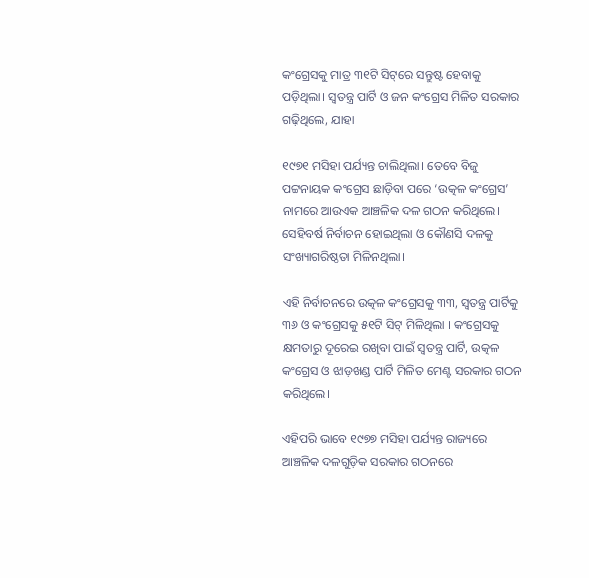କଂଗ୍ରେସକୁ ମାତ୍ର ୩୧ଟି ସିଟ୍‌ରେ ସନ୍ତୁଷ୍ଟ ହେବାକୁ ପଡ଼ିଥିଲା। ସ୍ୱତନ୍ତ୍ର ପାର୍ଟି ଓ ଜନ କଂଗ୍ରେସ ମିଳିତ ସରକାର ଗଢ଼ିଥିଲେ, ଯାହା

୧୯୭୧ ମସିହା ପର୍ଯ୍ୟନ୍ତ ଚାଲିଥିଲା। ତେବେ ବିଜୁ ପଟ୍ଟନାୟକ କଂଗ୍ରେସ ଛାଡ଼ିବା ପରେ ‘ଉତ୍କଳ କଂଗ୍ରେସ’ ନାମରେ ଆଉଏକ ଆଞ୍ଚଳିକ ଦଳ ଗଠନ କରିଥିଲେ। ସେହିବର୍ଷ ନିର୍ବାଚନ ହୋଇଥିଲା ଓ କୌଣସି ଦଳକୁ ସଂଖ୍ୟାଗରିଷ୍ଠତା ମିଳିନଥିଲା।

ଏହି ନିର୍ବାଚନରେ ଉତ୍କଳ କଂଗ୍ରେସକୁ ୩୩, ସ୍ୱତନ୍ତ୍ର ପାର୍ଟିକୁ ୩୬ ଓ କଂଗ୍ରେସକୁ ୫୧ଟି ସିଟ୍ ମିଳିଥିଲା । କଂଗ୍ରେସକୁ କ୍ଷମତାରୁ ଦୂରେଇ ରଖିବା ପାଇଁ ସ୍ୱତନ୍ତ୍ର ପାର୍ଟି, ଉତ୍କଳ କଂଗ୍ରେସ ଓ ଝାଡ଼ଖଣ୍ଡ ପାର୍ଟି ମିଳିତ ମେଣ୍ଟ ସରକାର ଗଠନ କରିଥିଲେ।

ଏହିପରି ଭାବେ ୧୯୭୭ ମସିହା ପର୍ଯ୍ୟନ୍ତ ରାଜ୍ୟରେ ଆଞ୍ଚଳିକ ଦଳଗୁଡ଼ିକ ସରକାର ଗଠନରେ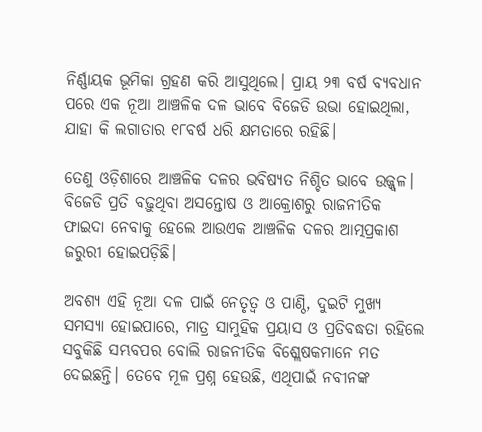ନିର୍ଣ୍ଣାୟକ ଭୂମିକା ଗ୍ରହଣ କରି ଆସୁଥିଲେ। ପ୍ରାୟ ୨୩ ବର୍ଷ ବ୍ୟବଧାନ ପରେ ଏକ ନୂଆ ଆଞ୍ଚଳିକ ଦଳ ଭାବେ ବିଜେଡି ଉଭା ହୋଇଥିଲା, ଯାହା କି ଲଗାତାର ୧୮ବର୍ଷ ଧରି କ୍ଷମତାରେ ରହିଛି।

ତେଣୁ ଓଡ଼ିଶାରେ ଆଞ୍ଚଳିକ ଦଳର ଭବିଷ୍ୟତ ନିଶ୍ଚିତ ଭାବେ ଉଜ୍ଜ୍ଵଳ। ବିଜେଡି ପ୍ରତି ବଢ଼ୁଥିବା ଅସନ୍ତୋଷ ଓ ଆକ୍ରୋଶରୁ ରାଜନୀତିକ ଫାଇଦା ନେବାକୁ ହେଲେ ଆଉଏକ ଆଞ୍ଚଳିକ ଦଳର ଆତ୍ମପ୍ରକାଶ ଜରୁରୀ ହୋଇପଡ଼ିଛି।

ଅବଶ୍ୟ ଏହି ନୂଆ ଦଳ ପାଇଁ ନେତୃତ୍ୱ ଓ ପାଣ୍ଠି, ଦୁଇଟି ମୁଖ୍ୟ ସମସ୍ୟା ହୋଇପାରେ, ମାତ୍ର ସାମୁହିକ ପ୍ରୟାସ ଓ ପ୍ରତିବଦ୍ଧତା ରହିଲେ ସବୁକିଛି ସମ୍ଭବପର ବୋଲି ରାଜନୀତିକ ବିଶ୍ଲେଷକମାନେ ମତ ଦେଇଛନ୍ତି। ତେବେ ମୂଳ ପ୍ରଶ୍ନ ହେଉଛି, ଏଥିପାଇଁ ନବୀନଙ୍କ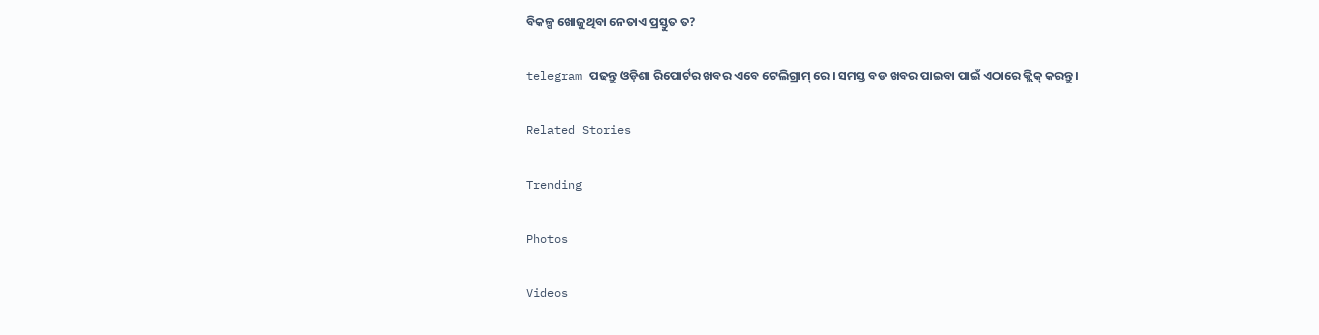ବିକଳ୍ପ ଖୋଜୁଥିବା ନେତାଏ ପ୍ରସ୍ତୁତ ତ?

telegram ପଢନ୍ତୁ ଓଡ଼ିଶା ରିପୋର୍ଟର ଖବର ଏବେ ଟେଲିଗ୍ରାମ୍ ରେ। ସମସ୍ତ ବଡ ଖବର ପାଇବା ପାଇଁ ଏଠାରେ କ୍ଲିକ୍ କରନ୍ତୁ।

Related Stories

Trending

Photos

Videos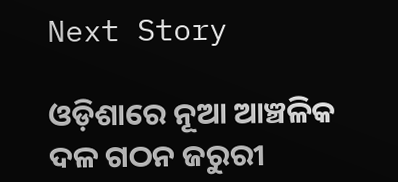Next Story

ଓଡ଼ିଶାରେ ନୂଆ ଆଞ୍ଚଳିକ ଦଳ ଗଠନ ଜରୁରୀ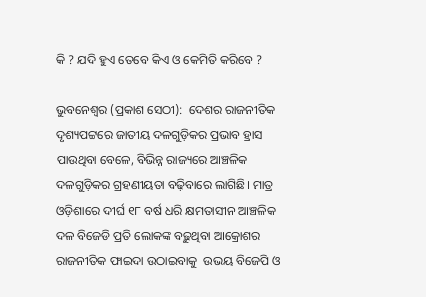କି ? ଯଦି ହୁଏ ତେବେ କିଏ ଓ କେମିତି କରିବେ ?

ଭୁବନେଶ୍ୱର (ପ୍ରକାଶ ସେଠୀ):  ଦେଶର ରାଜନୀତିକ ଦୃଶ୍ୟପଟ୍ଟରେ ଜାତୀୟ ଦଳଗୁଡ଼ିକର ପ୍ରଭାବ ହ୍ରାସ ପାଉଥିବା ବେଳେ, ବିଭିନ୍ନ ରାଜ୍ୟରେ ଆଞ୍ଚଳିକ ଦଳଗୁଡ଼ିକର ଗ୍ରହଣୀୟତା ବଢ଼ିବାରେ ଲାଗିଛି। ମାତ୍ର  ଓଡ଼ିଶାରେ ଦୀର୍ଘ ୧୮ ବର୍ଷ ଧରି କ୍ଷମତାସୀନ ଆଞ୍ଚଳିକ ଦଳ ବିଜେଡି ପ୍ରତି ଲୋକଙ୍କ ବଢ଼ୁଥିବା ଆକ୍ରୋଶର ରାଜନୀତିକ ଫାଇଦା ଉଠାଇବାକୁ  ଉଭୟ ବିଜେପି ଓ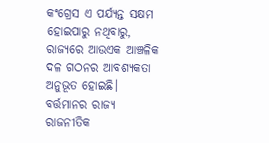କଂଗ୍ରେସ ଏ ପର୍ଯ୍ୟନ୍ତ ସକ୍ଷମ ହୋଇପାରୁ ନଥିବାରୁ, ରାଜ୍ୟରେ ଆଉଏକ ଆଞ୍ଚଳିକ ଦଳ ଗଠନର ଆବଶ୍ୟକତା ଅନୁଭୂତ ହୋଇଛି। ବର୍ତ୍ତମାନର ରାଜ୍ୟ ରାଜନୀତିକ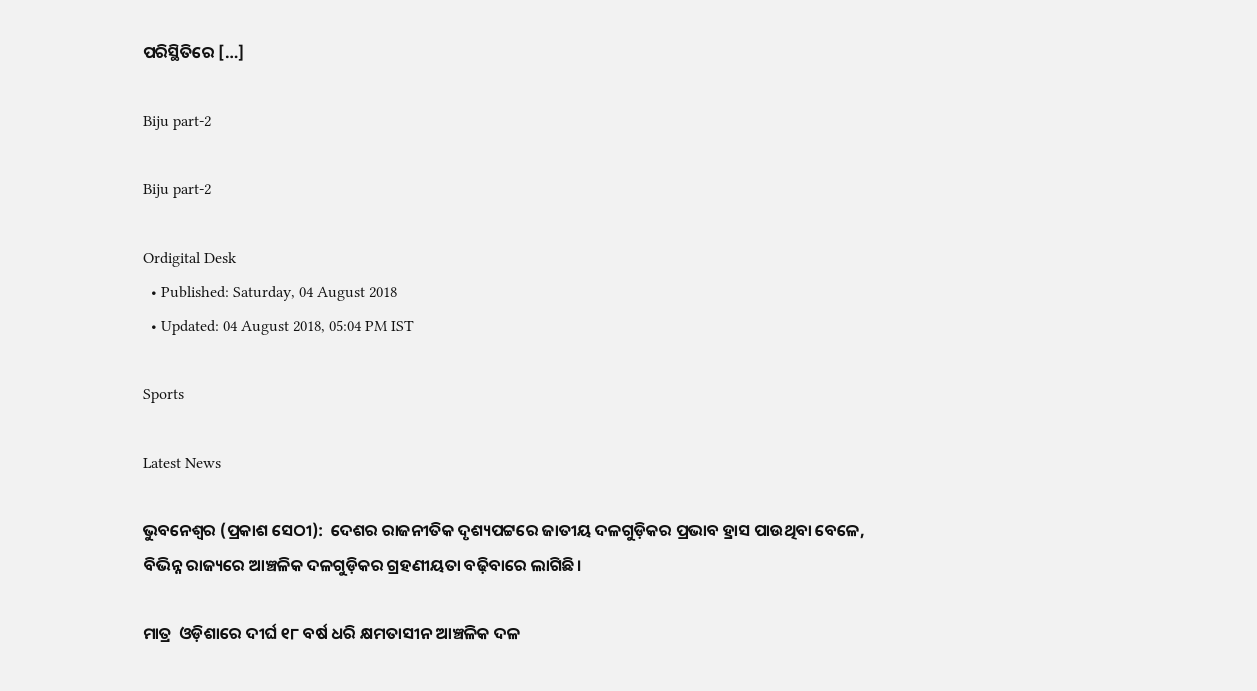ପରିସ୍ଥିତିରେ […]

Biju part-2

Biju part-2

Ordigital Desk
  • Published: Saturday, 04 August 2018
  • Updated: 04 August 2018, 05:04 PM IST

Sports

Latest News

ଭୁବନେଶ୍ୱର (ପ୍ରକାଶ ସେଠୀ):  ଦେଶର ରାଜନୀତିକ ଦୃଶ୍ୟପଟ୍ଟରେ ଜାତୀୟ ଦଳଗୁଡ଼ିକର ପ୍ରଭାବ ହ୍ରାସ ପାଉଥିବା ବେଳେ, ବିଭିନ୍ନ ରାଜ୍ୟରେ ଆଞ୍ଚଳିକ ଦଳଗୁଡ଼ିକର ଗ୍ରହଣୀୟତା ବଢ଼ିବାରେ ଲାଗିଛି।

ମାତ୍ର  ଓଡ଼ିଶାରେ ଦୀର୍ଘ ୧୮ ବର୍ଷ ଧରି କ୍ଷମତାସୀନ ଆଞ୍ଚଳିକ ଦଳ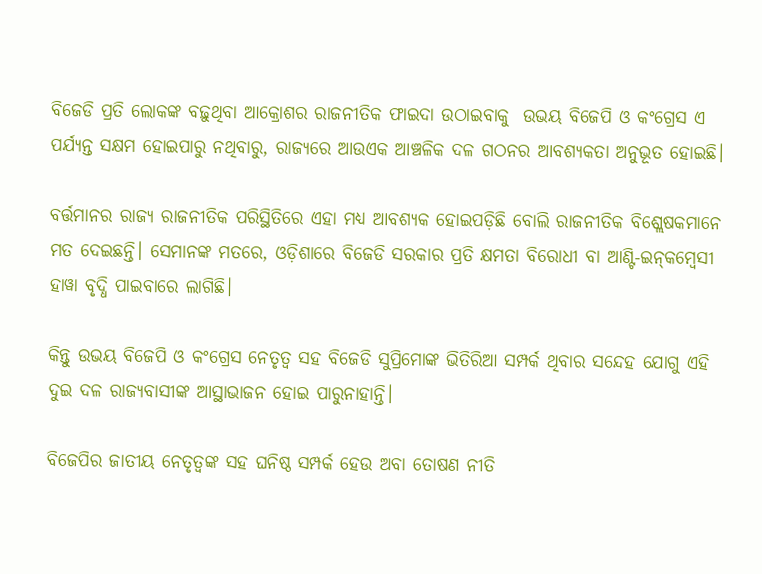ବିଜେଡି ପ୍ରତି ଲୋକଙ୍କ ବଢ଼ୁଥିବା ଆକ୍ରୋଶର ରାଜନୀତିକ ଫାଇଦା ଉଠାଇବାକୁ  ଉଭୟ ବିଜେପି ଓ କଂଗ୍ରେସ ଏ ପର୍ଯ୍ୟନ୍ତ ସକ୍ଷମ ହୋଇପାରୁ ନଥିବାରୁ, ରାଜ୍ୟରେ ଆଉଏକ ଆଞ୍ଚଳିକ ଦଳ ଗଠନର ଆବଶ୍ୟକତା ଅନୁଭୂତ ହୋଇଛି।

ବର୍ତ୍ତମାନର ରାଜ୍ୟ ରାଜନୀତିକ ପରିସ୍ଥିତିରେ ଏହା ମଧ୍ୟ ଆବଶ୍ୟକ ହୋଇପଡ଼ିଛି ବୋଲି ରାଜନୀତିକ ବିଶ୍ଲେଷକମାନେ ମତ ଦେଇଛନ୍ତି। ସେମାନଙ୍କ ମତରେ, ଓଡ଼ିଶାରେ ବିଜେଡି ସରକାର ପ୍ରତି କ୍ଷମତା ବିରୋଧୀ ବା ଆଣ୍ଟି-ଇନ୍‌କମ୍ବେସୀ ହାୱା ବୃଦ୍ଧି ପାଇବାରେ ଲାଗିଛି।

କିନ୍ତୁ ଉଭୟ ବିଜେପି ଓ କଂଗ୍ରେସ ନେତୃତ୍ୱ ସହ ବିଜେଡି ସୁପ୍ରିମୋଙ୍କ ଭିତିରିଆ ସମ୍ପର୍କ ଥିବାର ସନ୍ଦେହ ଯୋଗୁ ଏହି ଦୁଇ ଦଳ ରାଜ୍ୟବାସୀଙ୍କ ଆସ୍ଥାଭାଜନ ହୋଇ ପାରୁନାହାନ୍ତି।

ବିଜେପିର ଜାତୀୟ ନେତୃତ୍ୱଙ୍କ ସହ ଘନିଷ୍ଠ ସମ୍ପର୍କ ହେଉ ଅବା ତୋଷଣ ନୀତି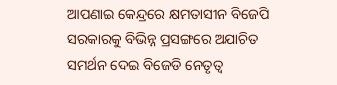ଆପଣାଇ କେନ୍ଦ୍ରରେ କ୍ଷମତାସୀନ ବିଜେପି ସରକାରକୁ ବିଭିନ୍ନ ପ୍ରସଙ୍ଗରେ ଅଯାଚିତ ସମର୍ଥନ ଦେଇ ବିଜେଡି ନେତୃତ୍ୱ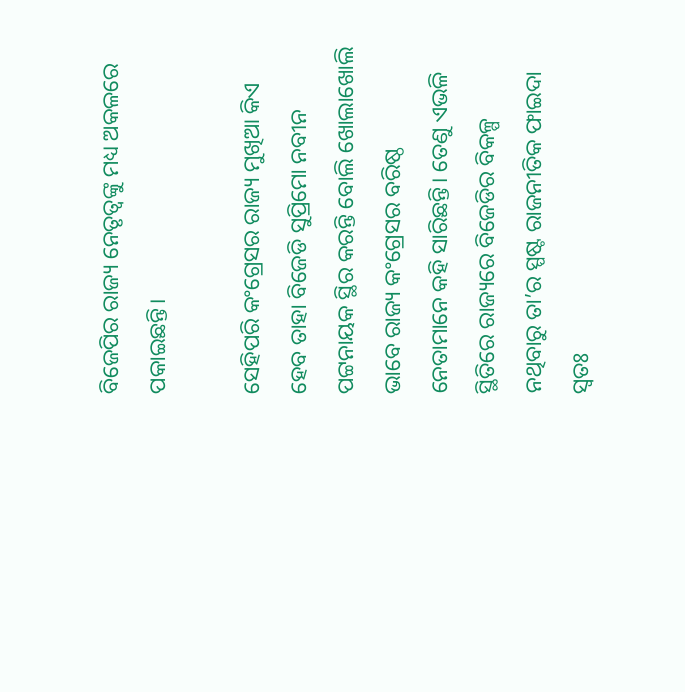ବିଜେପିର ରାଜ୍ୟ ନେତୃତ୍ୱଙ୍କୁ ମଧ୍ୟ ଅକଳରେ ପକାଇଛନ୍ତି।

ସେହିପରି କଂଗ୍ରେସର ରାଜ୍ୟ ମୁଖିଆ କିଏ ହେବ ତାହା ବିଜେଡି ସୁପ୍ରିମୋ ନବୀନ ପଟ୍ଟନାୟକ ସ୍ଥିର କରନ୍ତି ବୋଲି ଖୋଲାଖୋଲି ଭାବେ ରାଜ୍ୟ କଂଗ୍ରେସର ବରିଷ୍ଠ ନେତାମାନେ କହି ସାରିଛନ୍ତି। ତେଣୁ ଏଭଳି ସ୍ଥିତିରେ ରାଜ୍ୟରେ ବିଜେଡିର ବିକଳ୍ପ ନଥିବାରୁ ତା’ର ସ୍ପଷ୍ଟ ରାଜନୀତିକ ଫାଇଦା ସ୍ୱତଃ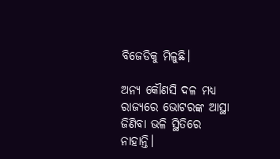ବିଜେଡିକୁ ମିଳୁଛି।

ଅନ୍ୟ କୌଣସି ଦଳ ମଧ୍ୟ ରାଜ୍ୟରେ ଭୋଟରଙ୍କ ଆସ୍ଥା ଜିଣିବା ଭଳି ସ୍ଥିତିରେ ନାହାନ୍ତି।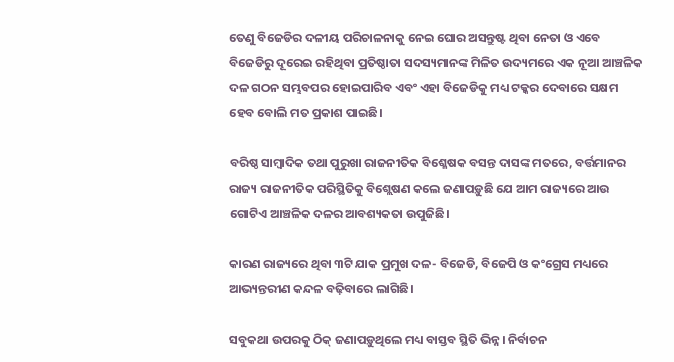ତେଣୁ ବିଜେଡିର ଦଳୀୟ ପରିଚାଳନାକୁ ନେଇ ଘୋର ଅସନ୍ତୁଷ୍ଟ ଥିବା ନେତା ଓ ଏବେ ବିଜେଡିରୁ ଦୂରେଇ ରହିଥିବା ପ୍ରତିଷ୍ଠାତା ସଦସ୍ୟମାନଙ୍କ ମିଳିତ ଉଦ୍ୟମରେ ଏକ ନୂଆ ଆଞ୍ଚଳିକ ଦଳ ଗଠନ ସମ୍ଭବପର ହୋଇପାରିବ ଏବଂ ଏହା ବିଜେଡିକୁ ମଧ୍ୟ ଟକ୍କର ଦେବାରେ ସକ୍ଷମ ହେବ ବୋଲି ମତ ପ୍ରକାଶ ପାଇଛି।

ବରିଷ୍ଠ ସାମ୍ବାଦିକ ତଥା ପୁରୁଖା ରାଜନୀତିକ ବିଶ୍ଳେଷକ ବସନ୍ତ ଦାସଙ୍କ ମତରେ, ବର୍ତ୍ତମାନର ରାଜ୍ୟ ରାଜନୀତିକ ପରିସ୍ଥିତିକୁ ବିଶ୍ଲେଷଣ କଲେ ଜଣାପଡ଼ୁଛି ଯେ ଆମ ରାଜ୍ୟରେ ଆଉ ଗୋଟିଏ ଆଞ୍ଚଳିକ ଦଳର ଆବଶ୍ୟକତା ଉପୁଜିଛି।

କାରଣ ରାଜ୍ୟରେ ଥିବା ୩ଟି ଯାକ ପ୍ରମୁଖ ଦଳ- ବିଜେଡି, ବିଜେପି ଓ କଂଗ୍ରେସ ମଧ୍ୟରେ ଆଭ୍ୟନ୍ତରୀଣ କନ୍ଦଳ ବଢ଼ିବାରେ ଲାଗିଛି।

ସବୁକଥା ଉପରକୁ ଠିକ୍ ଜଣାପଡ଼ୁଥିଲେ ମଧ୍ୟ ବାସ୍ତବ ସ୍ଥିତି ଭିନ୍ନ। ନିର୍ବାଚନ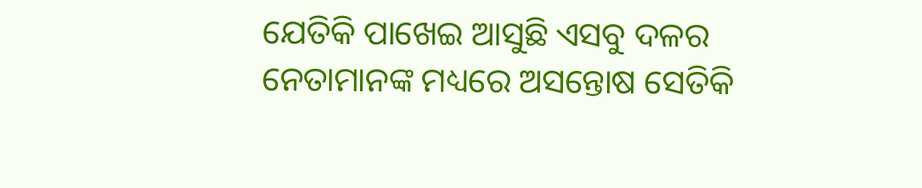ଯେତିକି ପାଖେଇ ଆସୁଛି ଏସବୁ ଦଳର ନେତାମାନଙ୍କ ମଧ୍ୟରେ ଅସନ୍ତୋଷ ସେତିକି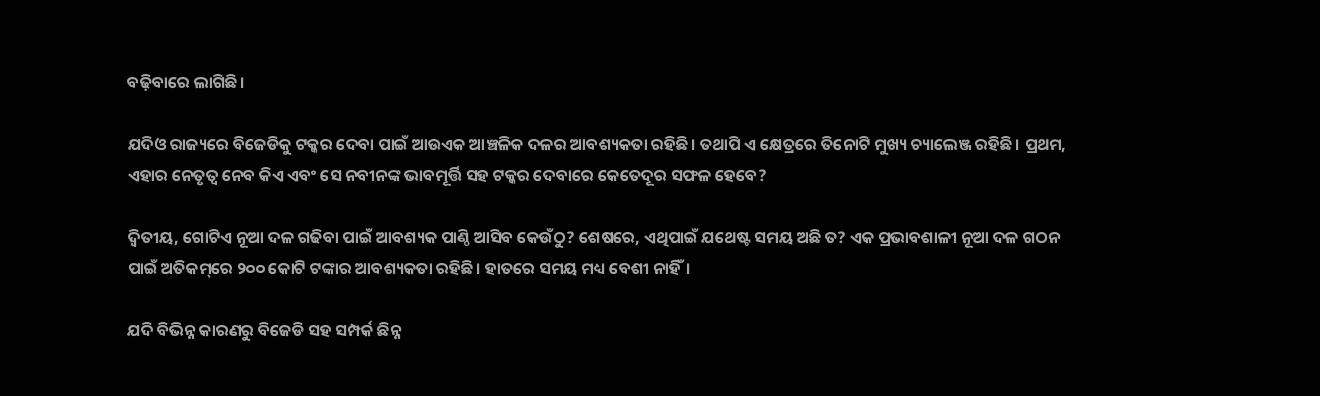ବଢ଼ିବାରେ ଲାଗିଛି।

ଯଦିଓ ରାଜ୍ୟରେ ବିଜେଡିକୁ ଟକ୍କର ଦେବା ପାଇଁ ଆଉଏକ ଆଞ୍ଚଳିକ ଦଳର ଆବଶ୍ୟକତା ରହିଛି। ତଥାପି ଏ କ୍ଷେତ୍ରରେ ତିନୋଟି ମୁଖ୍ୟ ଚ୍ୟାଲେଞ୍ଜ ରହିଛି। ପ୍ରଥମ, ଏହାର ନେତୃତ୍ଵ ନେବ କିଏ ଏବଂ ସେ ନବୀନଙ୍କ ଭାବମୂର୍ତ୍ତି ସହ ଟକ୍କର ଦେବାରେ କେତେଦୂର ସଫଳ ହେବେ?

ଦ୍ଵିତୀୟ, ଗୋଟିଏ ନୂଆ ଦଳ ଗଢିବା ପାଇଁ ଆବଶ୍ୟକ ପାଣ୍ଠି ଆସିବ କେଉଁଠୁ? ଶେଷରେ, ଏଥିପାଇଁ ଯଥେଷ୍ଟ ସମୟ ଅଛି ତ? ଏକ ପ୍ରଭାବଶାଳୀ ନୂଆ ଦଳ ଗଠନ ପାଇଁ ଅତିକମ୍‌ରେ ୨୦୦ କୋଟି ଟଙ୍କାର ଆବଶ୍ୟକତା ରହିଛି। ହାତରେ ସମୟ ମଧ୍ୟ ବେଶୀ ନାହିଁ।

ଯଦି ବିଭିନ୍ନ କାରଣରୁ ବିଜେଡି ସହ ସମ୍ପର୍କ ଛିନ୍ନ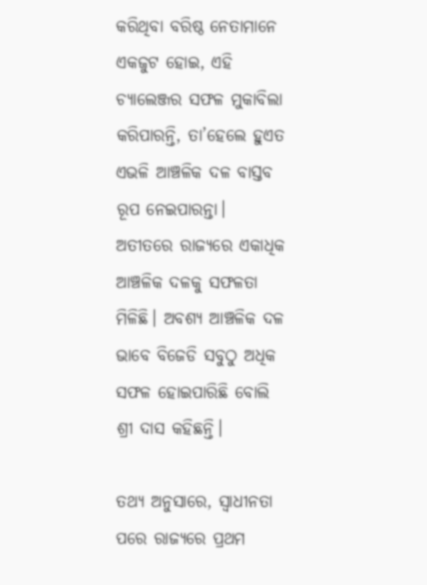କରିଥିବା ବରିଷ୍ଠ ନେତାମାନେ ଏକଜୁଟ ହୋଇ, ଏହି ଚ୍ୟାଲେଞ୍ଜର ସଫଳ ମୁକାବିଲା କରିପାରନ୍ତି, ତା’ହେଲେ ହୁଏତ ଏଭଳି ଆଞ୍ଚଳିକ ଦଳ ବାସ୍ତବ ରୂପ ନେଇପାରନ୍ତା। ଅତୀତରେ ରାଜ୍ୟରେ ଏକାଧିକ ଆଞ୍ଚଳିକ ଦଳକୁ ସଫଳତା ମିଳିଛି। ଅବଶ୍ୟ ଆଞ୍ଚଳିକ ଦଳ ଭାବେ ବିଜେଡି ସବୁଠୁ ଅଧିକ ସଫଳ ହୋଇପାରିଛି ବୋଲି ଶ୍ରୀ ଦାସ କହିଛନ୍ତି।

ତଥ୍ୟ ଅନୁସାରେ, ସ୍ୱାଧୀନତା ପରେ ରାଜ୍ୟରେ ପ୍ରଥମ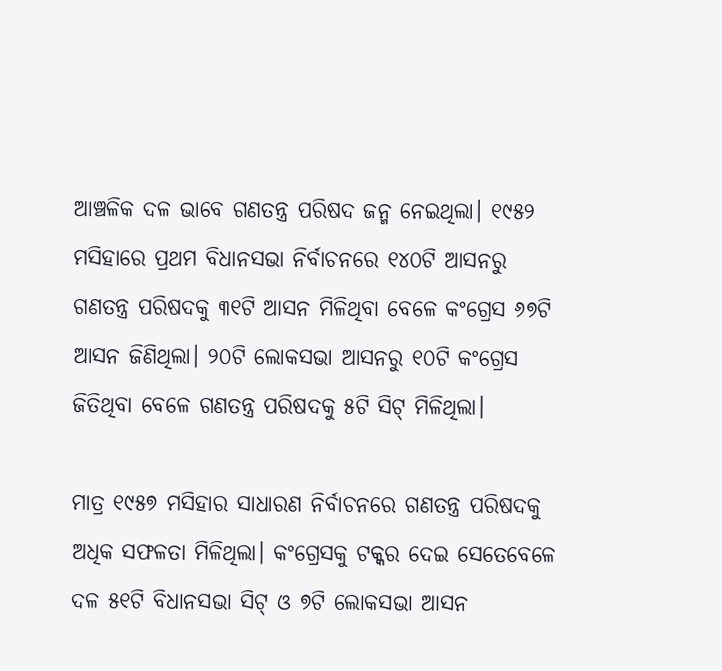ଆଞ୍ଚଳିକ ଦଳ ଭାବେ ଗଣତନ୍ତ୍ର ପରିଷଦ ଜନ୍ମ ନେଇଥିଲା। ୧୯୫୨ ମସିହାରେ ପ୍ରଥମ ବିଧାନସଭା ନିର୍ବାଚନରେ ୧୪୦ଟି ଆସନରୁ ଗଣତନ୍ତ୍ର ପରିଷଦକୁ ୩୧ଟି ଆସନ ମିଳିଥିବା ବେଳେ କଂଗ୍ରେସ ୬୭ଟି ଆସନ ଜିଣିଥିଲା। ୨୦ଟି ଲୋକସଭା ଆସନରୁ ୧୦ଟି କଂଗ୍ରେସ ଜିତିଥିବା ବେଳେ ଗଣତନ୍ତ୍ର ପରିଷଦକୁ ୫ଟି ସିଟ୍ ମିଳିଥିଲା।

ମାତ୍ର ୧୯୫୭ ମସିହାର ସାଧାରଣ ନିର୍ବାଚନରେ ଗଣତନ୍ତ୍ର ପରିଷଦକୁ  ଅଧିକ ସଫଳତା ମିଳିଥିଲା। କଂଗ୍ରେସକୁ ଟକ୍କର ଦେଇ ସେତେବେଳେ ଦଳ ୫୧ଟି ବିଧାନସଭା ସିଟ୍ ଓ ୭ଟି ଲୋକସଭା ଆସନ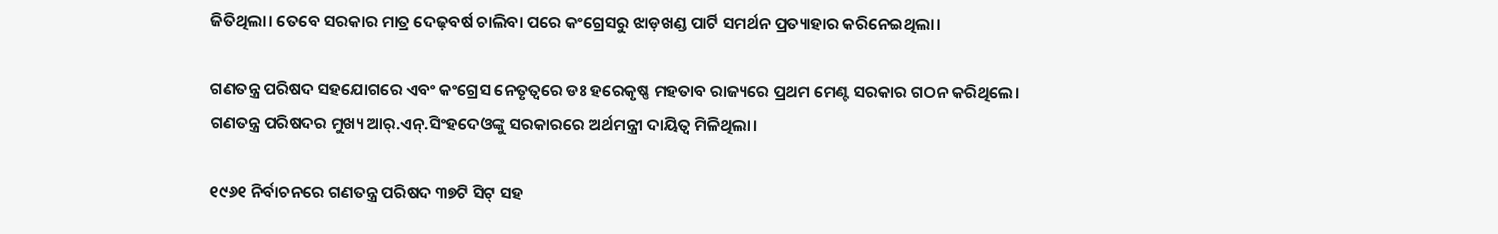ଜିତିଥିଲା। ତେବେ ସରକାର ମାତ୍ର ଦେଢ଼ବର୍ଷ ଚାଲିବା ପରେ କଂଗ୍ରେସରୁ ଝାଡ଼ଖଣ୍ଡ ପାର୍ଟି ସମର୍ଥନ ପ୍ରତ୍ୟାହାର କରିନେଇଥିଲା।

ଗଣତନ୍ତ୍ର ପରିଷଦ ସହଯୋଗରେ ଏବଂ କଂଗ୍ରେସ ନେତୃତ୍ୱରେ ଡଃ ହରେକୃଷ୍ଣ ମହତାବ ରାଜ୍ୟରେ ପ୍ରଥମ ମେଣ୍ଟ ସରକାର ଗଠନ କରିଥିଲେ। ଗଣତନ୍ତ୍ର ପରିଷଦର ମୁଖ୍ୟ ଆର୍‌.ଏନ୍.ସିଂହଦେଓଙ୍କୁ ସରକାରରେ ଅର୍ଥମନ୍ତ୍ରୀ ଦାୟିତ୍ୱ ମିଳିଥିଲା।

୧୯୬୧ ନିର୍ବାଚନରେ ଗଣତନ୍ତ୍ର ପରିଷଦ ୩୭ଟି ସିଟ୍ ସହ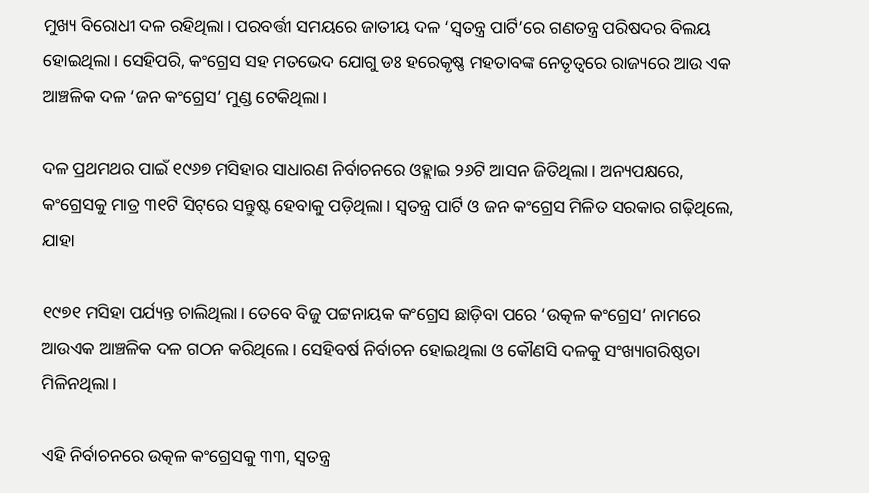ମୁଖ୍ୟ ବିରୋଧୀ ଦଳ ରହିଥିଲା। ପରବର୍ତ୍ତୀ ସମୟରେ ଜାତୀୟ ଦଳ ‘ସ୍ୱତନ୍ତ୍ର ପାର୍ଟି’ରେ ଗଣତନ୍ତ୍ର ପରିଷଦର ବିଲୟ ହୋଇଥିଲା। ସେହିପରି, କଂଗ୍ରେସ ସହ ମତଭେଦ ଯୋଗୁ ଡଃ ହରେକୃଷ୍ଣ ମହତାବଙ୍କ ନେତୃତ୍ୱରେ ରାଜ୍ୟରେ ଆଉ ଏକ ଆଞ୍ଚଳିକ ଦଳ ‘ଜନ କଂଗ୍ରେସ’ ମୁଣ୍ଡ ଟେକିଥିଲା।

ଦଳ ପ୍ରଥମଥର ପାଇଁ ୧୯୬୭ ମସିହାର ସାଧାରଣ ନିର୍ବାଚନରେ ଓହ୍ଲାଇ ୨୬ଟି ଆସନ ଜିତିଥିଲା। ଅନ୍ୟପକ୍ଷରେ, କଂଗ୍ରେସକୁ ମାତ୍ର ୩୧ଟି ସିଟ୍‌ରେ ସନ୍ତୁଷ୍ଟ ହେବାକୁ ପଡ଼ିଥିଲା। ସ୍ୱତନ୍ତ୍ର ପାର୍ଟି ଓ ଜନ କଂଗ୍ରେସ ମିଳିତ ସରକାର ଗଢ଼ିଥିଲେ, ଯାହା

୧୯୭୧ ମସିହା ପର୍ଯ୍ୟନ୍ତ ଚାଲିଥିଲା। ତେବେ ବିଜୁ ପଟ୍ଟନାୟକ କଂଗ୍ରେସ ଛାଡ଼ିବା ପରେ ‘ଉତ୍କଳ କଂଗ୍ରେସ’ ନାମରେ ଆଉଏକ ଆଞ୍ଚଳିକ ଦଳ ଗଠନ କରିଥିଲେ। ସେହିବର୍ଷ ନିର୍ବାଚନ ହୋଇଥିଲା ଓ କୌଣସି ଦଳକୁ ସଂଖ୍ୟାଗରିଷ୍ଠତା ମିଳିନଥିଲା।

ଏହି ନିର୍ବାଚନରେ ଉତ୍କଳ କଂଗ୍ରେସକୁ ୩୩, ସ୍ୱତନ୍ତ୍ର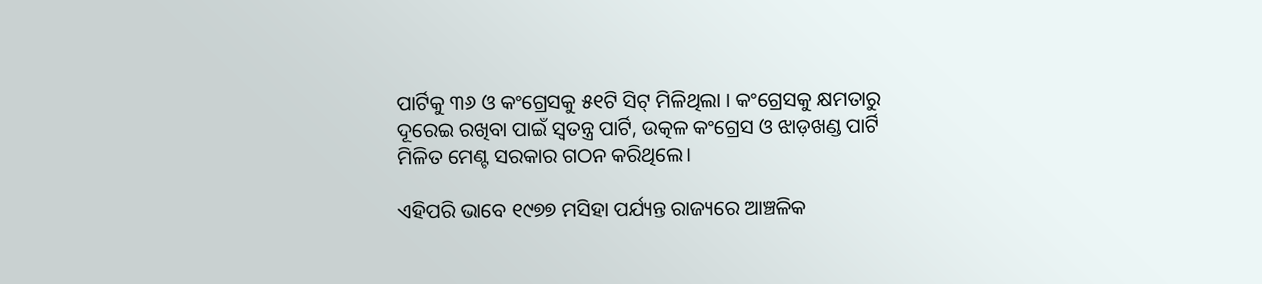ପାର୍ଟିକୁ ୩୬ ଓ କଂଗ୍ରେସକୁ ୫୧ଟି ସିଟ୍ ମିଳିଥିଲା । କଂଗ୍ରେସକୁ କ୍ଷମତାରୁ ଦୂରେଇ ରଖିବା ପାଇଁ ସ୍ୱତନ୍ତ୍ର ପାର୍ଟି, ଉତ୍କଳ କଂଗ୍ରେସ ଓ ଝାଡ଼ଖଣ୍ଡ ପାର୍ଟି ମିଳିତ ମେଣ୍ଟ ସରକାର ଗଠନ କରିଥିଲେ।

ଏହିପରି ଭାବେ ୧୯୭୭ ମସିହା ପର୍ଯ୍ୟନ୍ତ ରାଜ୍ୟରେ ଆଞ୍ଚଳିକ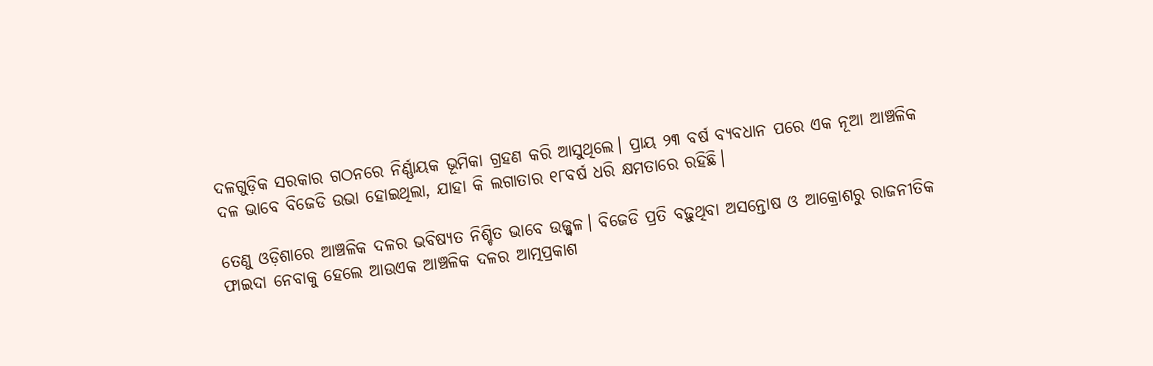ଦଳଗୁଡ଼ିକ ସରକାର ଗଠନରେ ନିର୍ଣ୍ଣାୟକ ଭୂମିକା ଗ୍ରହଣ କରି ଆସୁଥିଲେ। ପ୍ରାୟ ୨୩ ବର୍ଷ ବ୍ୟବଧାନ ପରେ ଏକ ନୂଆ ଆଞ୍ଚଳିକ ଦଳ ଭାବେ ବିଜେଡି ଉଭା ହୋଇଥିଲା, ଯାହା କି ଲଗାତାର ୧୮ବର୍ଷ ଧରି କ୍ଷମତାରେ ରହିଛି।

ତେଣୁ ଓଡ଼ିଶାରେ ଆଞ୍ଚଳିକ ଦଳର ଭବିଷ୍ୟତ ନିଶ୍ଚିତ ଭାବେ ଉଜ୍ଜ୍ଵଳ। ବିଜେଡି ପ୍ରତି ବଢ଼ୁଥିବା ଅସନ୍ତୋଷ ଓ ଆକ୍ରୋଶରୁ ରାଜନୀତିକ ଫାଇଦା ନେବାକୁ ହେଲେ ଆଉଏକ ଆଞ୍ଚଳିକ ଦଳର ଆତ୍ମପ୍ରକାଶ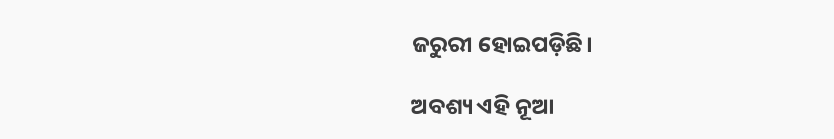ଜରୁରୀ ହୋଇପଡ଼ିଛି।

ଅବଶ୍ୟ ଏହି ନୂଆ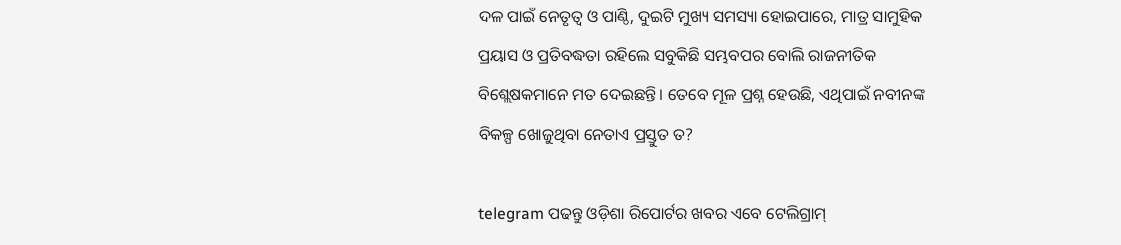ଦଳ ପାଇଁ ନେତୃତ୍ୱ ଓ ପାଣ୍ଠି, ଦୁଇଟି ମୁଖ୍ୟ ସମସ୍ୟା ହୋଇପାରେ, ମାତ୍ର ସାମୁହିକ ପ୍ରୟାସ ଓ ପ୍ରତିବଦ୍ଧତା ରହିଲେ ସବୁକିଛି ସମ୍ଭବପର ବୋଲି ରାଜନୀତିକ ବିଶ୍ଲେଷକମାନେ ମତ ଦେଇଛନ୍ତି। ତେବେ ମୂଳ ପ୍ରଶ୍ନ ହେଉଛି, ଏଥିପାଇଁ ନବୀନଙ୍କ ବିକଳ୍ପ ଖୋଜୁଥିବା ନେତାଏ ପ୍ରସ୍ତୁତ ତ?

telegram ପଢନ୍ତୁ ଓଡ଼ିଶା ରିପୋର୍ଟର ଖବର ଏବେ ଟେଲିଗ୍ରାମ୍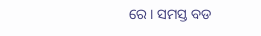ରେ। ସମସ୍ତ ବଡ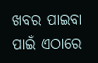ଖବର ପାଇବା ପାଇଁ ଏଠାରେ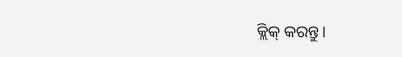କ୍ଲିକ୍ କରନ୍ତୁ।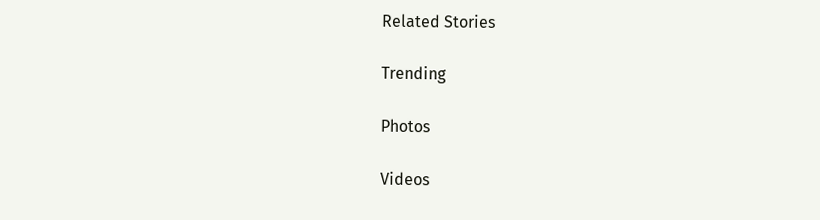Related Stories

Trending

Photos

Videos